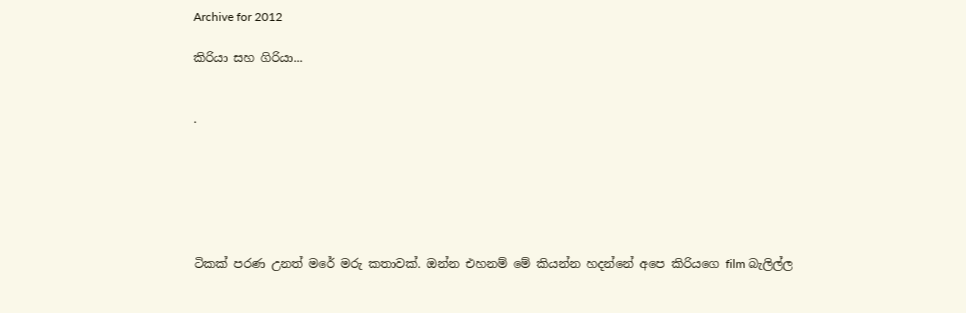Archive for 2012

කිරියා සහ ගිරියා...


.






ටිකක් පරණ උනත් මරේ මරු කතාවක්. ඔන්න එහනම් මේ කියන්න හදන්නේ අපෙ කිරියගෙ film බැලිල්ල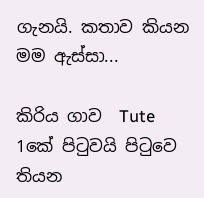ගැනයි. කතාව කියන මම ඇස්සා...

කිරිය ගාව  Tute  1කේ පිටුවයි පිටුවෙ තියන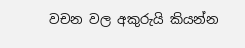වචන වල අකුරුයි කියන්න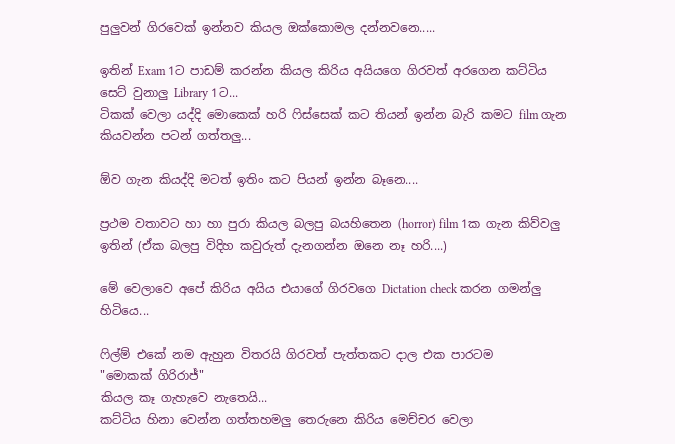පුලුවන් ගිරවෙක් ඉන්නව කියල ඔක්කොමල දන්නවනෙ.....

ඉතින් Exam 1ට පාඩම් කරන්න කියල කිරිය අයියගෙ ගිරවත් අරගෙන කට්ටිය සෙට් වුනාලු Library 1ට...
ටිකක් වෙලා යද්දි මොකෙක් හරි ෆිස්සෙක් කට තියන් ඉන්න බැරි කමට film ගැන කියවන්න පටන් ගත්තලු...

ඕව ගැන කියද්දි මටත් ඉතිං කට පියන් ඉන්න බෑනෙ....

ප්‍රථම වතාවට හා හා පුරා කියල බලපු බයහිතෙන (horror) film 1ක ගැන කිව්වලු ඉතින් (ඒක බලපු විදිහ කවුරුත් දැනගන්න ඔනෙ නෑ හරි....)

මේ වෙලාවෙ අපේ කිරිය අයිය එයාගේ ගිරවගෙ Dictation check කරන ගමන්ලු හිටියෙ...

ෆිල්ම් එකේ නම ඇහුන විතරයි ගිරවත් පැත්තකට දාල එක පාරටම
"මොකක් ගිරිරාජ්"
කියල කෑ ගැහැවෙ නැතෙයි...
කට්ටිය හිනා වෙන්න ගත්තහමලු තෙරුනෙ කිරිය මෙච්චර වෙලා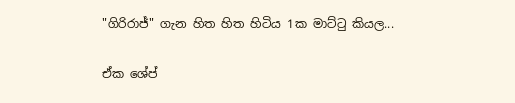"ගිරිරාජ්" ගැන හිත හිත හිටිය 1ක මාට්ටු කියල...

ඒක ශේප්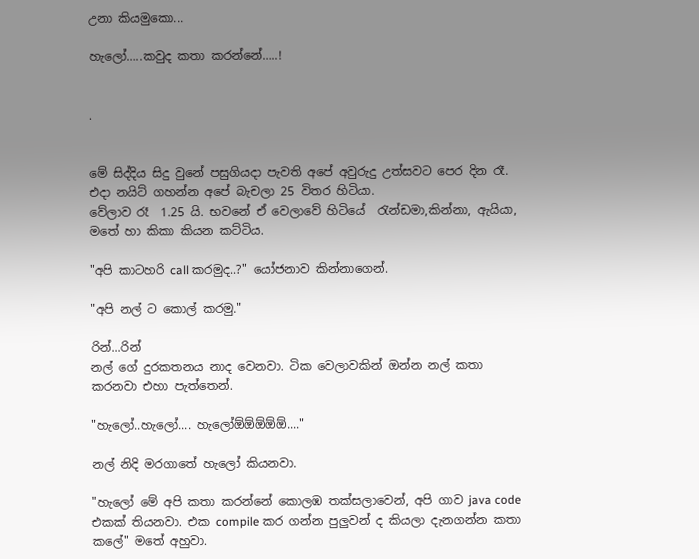උනා කියමුකො...

හැලෝ…..කවුද කතා කරන්නේ…..!


.


මේ සිද්දිය සිදු වුනේ පසුගියදා පැවති අපේ අවුරුදු උත්සවට පෙර දින රෑ. එදා නයිට් ගහන්න අපේ බැචලා 25 විතර හිටියා.
වේලාව රෑ  1.25 යි. භවනේ ඒ වෙලාවේ හිටියේ  ‍රැන්ඩමා,කින්නා, ඇයියා, මතේ හා කිකා කියන කට්ටිය.

"අපි කාටහරි call කරමුද..?" යෝජනාව කින්නාගෙන්.

"අපි නල් ට කොල් කරමු."

රින්...රින්
නල් ගේ දුරකතනය නාද වෙනවා. ටික වෙලාවකින් ඔන්න නල් කතා කරනවා එහා පැත්තෙන්.

"හැලෝ..හැලෝ.... හැලෝඕඕඕඕඕ...."

නල් නිදි මරගාතේ හැලෝ කියනවා.

"හැලෝ මේ අපි කතා කරන්නේ කොලඹ තක්සලාවෙන්, අපි ගාව java code එකක් තියනවා. එක compile කර ගන්න පුලුවන් ද කියලා දැනගන්න කතා කලේ" මතේ අහුවා.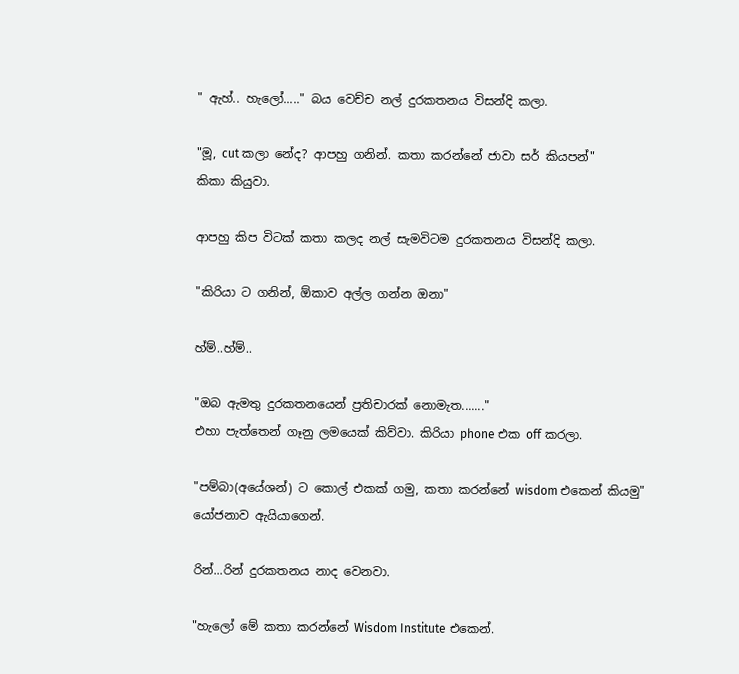" ඇහ්.. හැලෝ....." බය වෙච්ච නල් දුරකතනය විසන්දි කලා.

"මූ, cut කලා නේද? ආපහු ගනින්. කතා කරන්නේ ජාවා සර් කියපන්"
කිකා කියුවා.

ආපහු කිප විටක් කතා කලද නල් සැමවිටම දුරකතනය විසන්දි කලා.

"කිරියා ට ගනින්, ඕකාව අල්ල ගන්න ඔනා"

හ්ම්..හ්ම්..

"ඔබ ඇමතු දුරකතනයෙන් ප්‍රතිචාරක් නොමැත......."
එහා පැත්තෙන් ගෑනු ලමයෙක් කිව්වා. කිරියා phone එක off කරලා.

"පම්බා(අයේශන්) ට කොල් එකක් ගමු, කතා කරන්නේ wisdom එකෙන් කියමු"
යෝජනාව ඇයියාගෙන්.

රින්...රින් දුරකතනය නාද වෙනවා.

"හැලෝ මේ කතා කරන්නේ Wisdom Institute එකෙන්.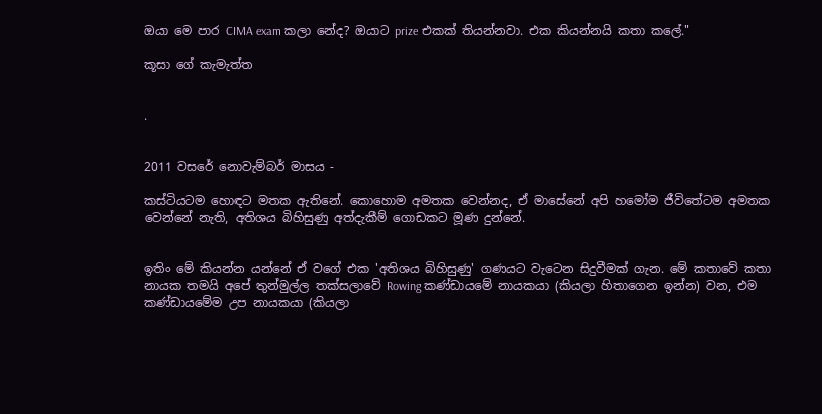ඔයා මෙ පාර CIMA exam කලා නේද? ඔයාට prize එකක් තියන්නවා. එක කියන්නයි කතා කලේ."

කූසා ගේ කැමැත්ත


.


2011 වසරේ නොවැම්බර් මාසය -

කස්ටියටම හොඳට මතක ඇතිනේ. කොහොම අමතක වෙන්නද, ඒ මාසේනේ අපි හමෝම ජීවිතේටම අමතක වෙන්නේ නැති, අතිශය බිහිසුණු අත්දැකීම් ගොඩකට මූණ දුන්නේ.


ඉතිං මේ කියන්න යන්නේ ඒ වගේ එක 'අතිශය බිහිසුණු' ගණයට වැටෙන සිදුවීමක් ගැන. මේ කතාවේ කතා නායක තමයි අපේ තුන්මුල්ල තක්සලාවේ Rowing කණ්ඩායමේ නායකයා (කියලා හිතාගෙන ඉන්න) වන, එම කණ්ඩායමේම උප නායකයා (කියලා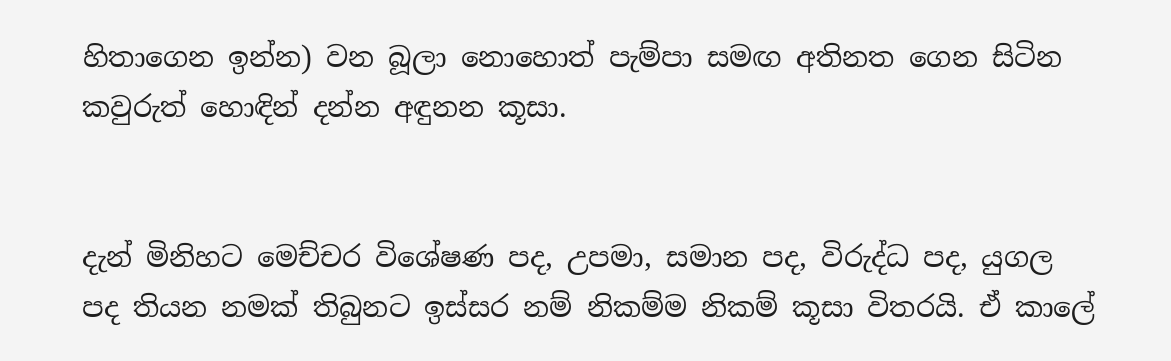හිතාගෙන ඉන්න) වන බූලා නොහොත් පැම්පා සමඟ අතිනත ගෙන සිටින කවුරුත් හොඳින් දන්න අඳුනන කූසා.


දැන් මිනිහට මෙච්චර විශේෂණ පද, උපමා, සමාන පද, විරුද්ධ පද, යුගල පද තියන නමක් තිබුනට ඉස්සර නම් නිකම්ම නිකම් කූසා විතරයි. ඒ කාලේ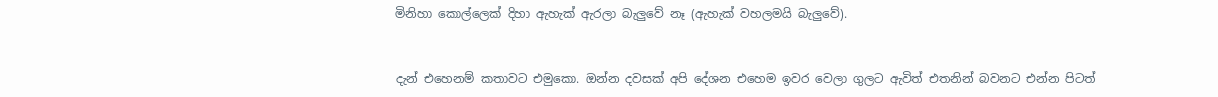මිනිහා කොල්ලෙක් දිහා ඇහැක් ඇරලා බැලුවේ නෑ (ඇහැක් වහලමයි බැලුවේ).


දැන් එහෙනම් කතාවට එමුකො. ඔන්න දවසක් අපි දේශන එහෙම ඉවර වෙලා ගුලට ඇවිත් එතනින් බවනට එන්න පිටත්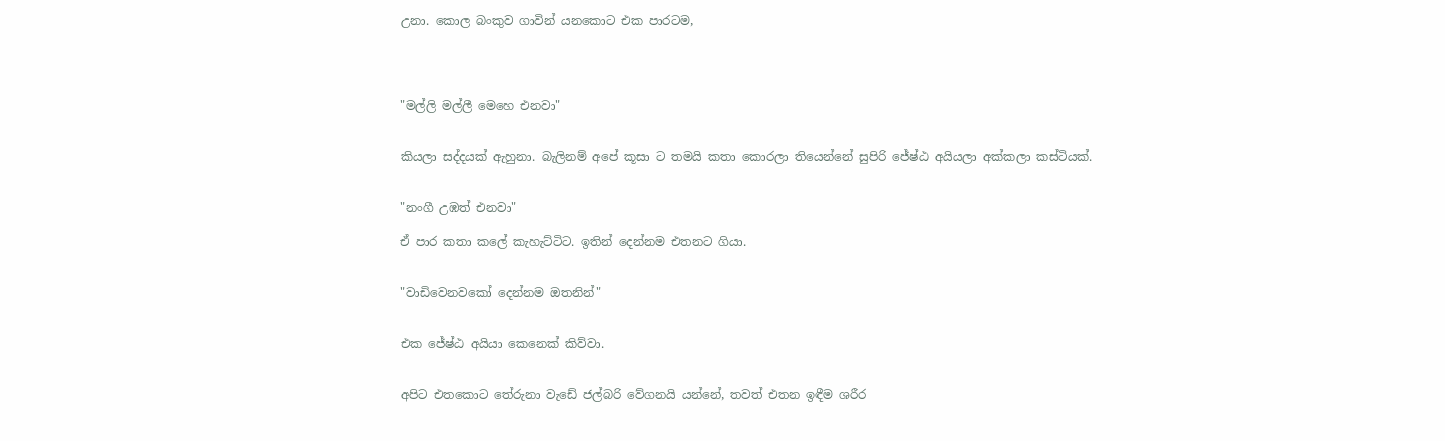උනා. කොල බංකුව ගාවින් යනකොට එක පාරටම,




"මල්ලි මල්ලී මෙහෙ එනවා"


කියලා සද්දයක් ඇහුනා. බැලිනම් අපේ කූසා ට තමයි කතා කොරලා තියෙන්නේ සුපිරි ජේ‍‍ෂ්ඨ අයියලා අක්කලා කස්ටියක්.


"නංගී උඹත් එනවා"

ඒ පාර කතා කලේ කැහැට්ටිට. ඉතින් දෙන්නම එතනට ගියා.


"වාඩිවෙනවකෝ දෙන්නම ඔතනින්"


එක ජේ‍‍ෂ්ඨ අයියා කෙනෙක් කිව්වා.


අපිට එතකොට තේරුනා වැඩේ ජල්බරි වේගනයි යන්නේ, තවත් එතන ඉඳීම ශරීර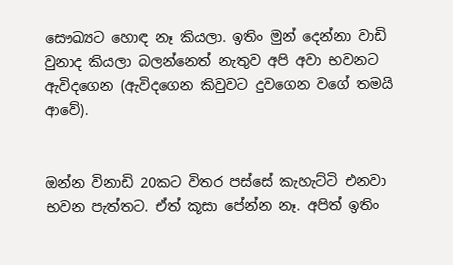සෞඛ්‍යට හොඳ නෑ කියලා. ඉතිං මුන් දෙන්නා වාඩි වුනාද කියලා බලන්නෙත් නැතුව අපි අවා භවනට ඇවිදගෙන (ඇවිදගෙන කිවුවට දුවගෙන වගේ තමයි ආවේ).


ඔන්න විනාඩි 20කට විතර පස්සේ කැහැට්ටි එනවා භවන පැත්තට. ඒත් කූසා පේන්න නෑ. අපිත් ඉතිං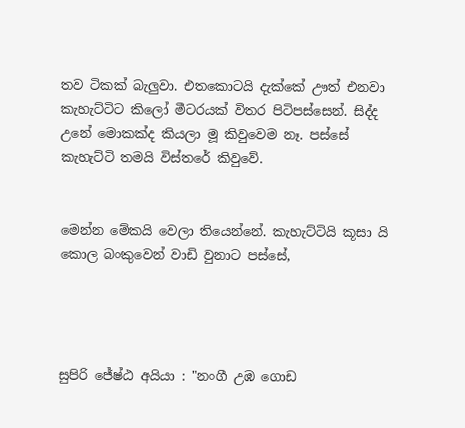තව ටිකක් බැලුවා. එතකොටයි දැක්කේ ඌත් එනවා කැහැට්ටිට කිලෝ මීටරයක් විතර පිටිපස්සෙන්. සිද්ද උනේ මොකක්ද කියලා මූ කිවුවෙම නෑ. පස්සේ කැහැට්ටි තමයි විස්තරේ කිවුවේ.


මෙන්න මේකයි වෙලා තියෙන්නේ. කැහැට්ටියි කූසා යි කොල බංකුවෙන් වාඩි වුනාට පස්සේ,




සුපිරි ජේ‍‍ෂ්ඨ අයියා : "නංගී උඹ ගොඩ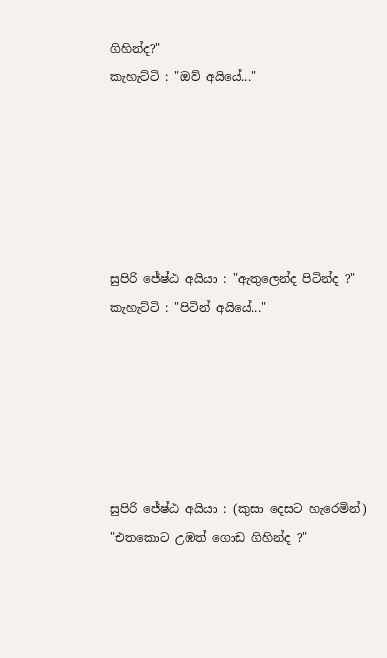ගිහින්ද?"
කැහැට්ටි : "ඔව් අයියේ..."






සුපිරි ජේ‍‍ෂ්ඨ අයියා : "ඇතුලෙන්ද පිටින්ද ?"
කැහැට්ටි : "පිටින් අයියේ..."






සුපිරි ජේ‍‍ෂ්ඨ අයියා : (කුසා දෙසට හැරෙමින්) "එතකොට උඹත් ගොඩ ගිහින්ද ?"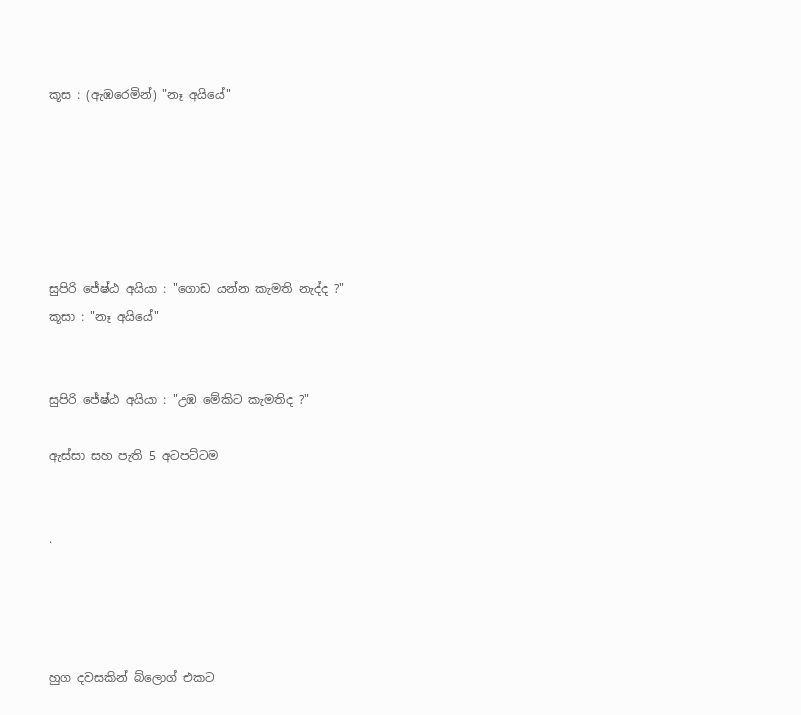කූස : (ඇඹරෙමින්) "නෑ අයියේ"






සුපිරි ජේ‍‍ෂ්ඨ අයියා : "ගොඩ යන්න කැමති නැද්ද ?"
කූසා : "නෑ අයියේ"


සුපිරි ජේ‍‍ෂ්ඨ අයියා : "උඹ මේකිට කැමතිද ?"

ඇස්සා සහ පැති 5 අටපට්ටම


.




හුග දවසකින් බ්ලොග් එකට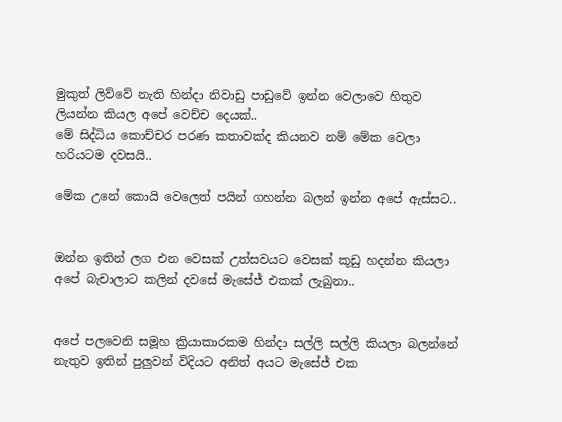මුකුත් ලිව්වේ නැති හින්දා නිවාඩු පාඩුවේ ඉන්න වෙලාවෙ හිතුව ලියන්න කියල අපේ වෙච්ච දෙයක්..
මේ සිද්ධිය කොච්චර පරණ කතාවක්ද කියනව නම් මේක වෙලා හරියටම දවසයි..

මේක උනේ කොයි වෙලෙත් පයින් ගහන්න බලන් ඉන්න අපේ ඇස්සට..


ඔන්න ඉතින් ලග එන වෙසක් උත්සවයට වෙසක් කූඩු හදන්න කියලා අපේ බැචාලාට කලින් දවසේ මැසේජ් එකක් ලැබුනා..


අපේ පලවෙනි සමූහ ක්‍රියාකාරකම හින්දා සල්ලි සල්ලි කියලා බලන්නේ නැතුව ඉතින් පුලුවන් විදියට අනිත් අයට මැසේජ් එක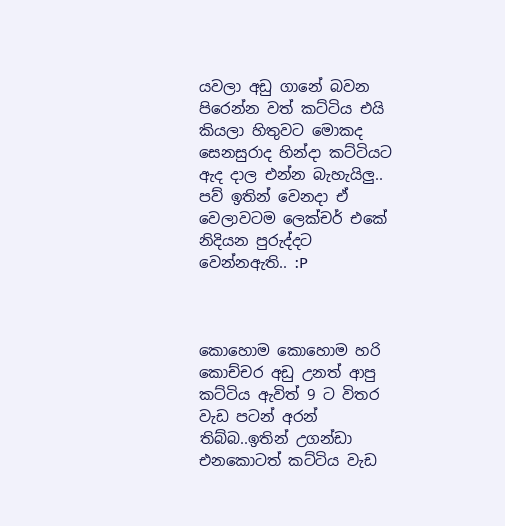යවලා අඩු ගානේ බවන පිරෙන්න වත් කට්ටිය එයි කියලා හිතුවට මොකද සෙනසුරාද හින්දා කට්ටියට ඇද දාල එන්න බැහැයිලු..
පව් ඉතින් වෙනදා ඒ වෙලාවටම ලෙක්චර් එකේ නිදියන පුරුද්දට වෙන්නඇති.. :P



කොහොම කොහොම හරි කොච්චර අඩු උනත් ආපු කට්ටිය ඇවිත් 9 ට විතර වැඩ පටන් අරන් තිබ්බ..ඉතින් උගන්ඩා එනකොටත් කට්ටිය වැඩ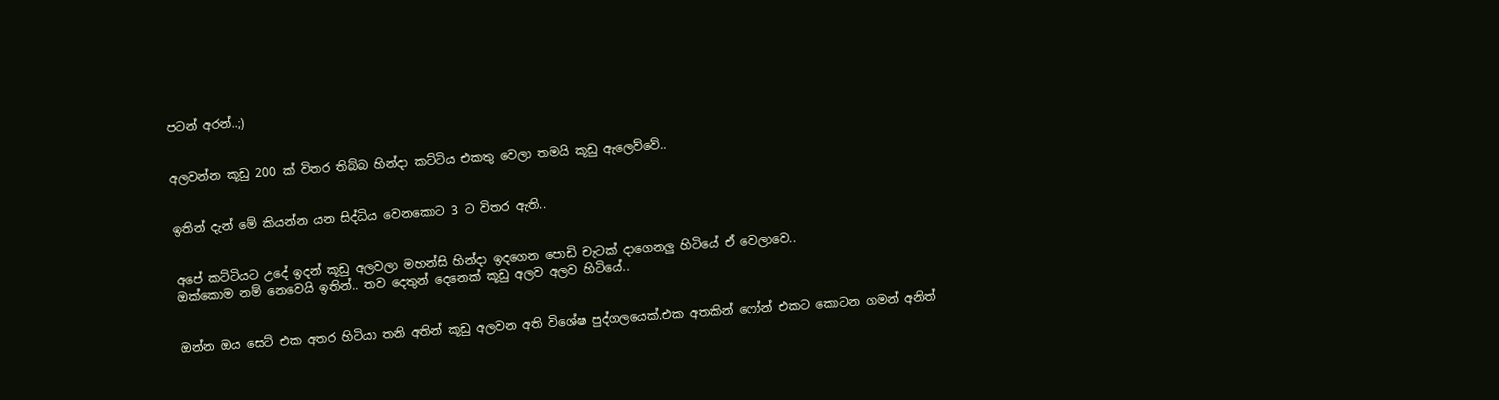පටන් අරන්..;)


අලවන්න කූඩු 200 ක් විතර තිබ්බ හින්දා කට්ටිය එකතු වෙලා තමයි කූඩු ඇලෙව්වේ..


ඉතින් දැන් මේ කියන්න යන සිද්ධිය වෙනකොට 3 ට විතර ඇති..


අපේ කට්ටියට උදේ ඉදන් කූඩු අලවලා මහන්සි හින්දා ඉදගෙන පොඩි චැටක් දාගෙනලු හිටියේ ඒ වෙලාවෙ..
ඔක්කොම නම් නෙවෙයි ඉතින්.. තව දෙතුන් දෙනෙක් කූඩු අලව අලව හිටියේ..


ඔන්න ඔය සෙට් එක අතර හිටියා තනි අතින් කූඩු අලවන අති විශේෂ පුද්ගලයෙක්.එක අතකින් ෆෝන් එකට කොටන ගමන් අනිත්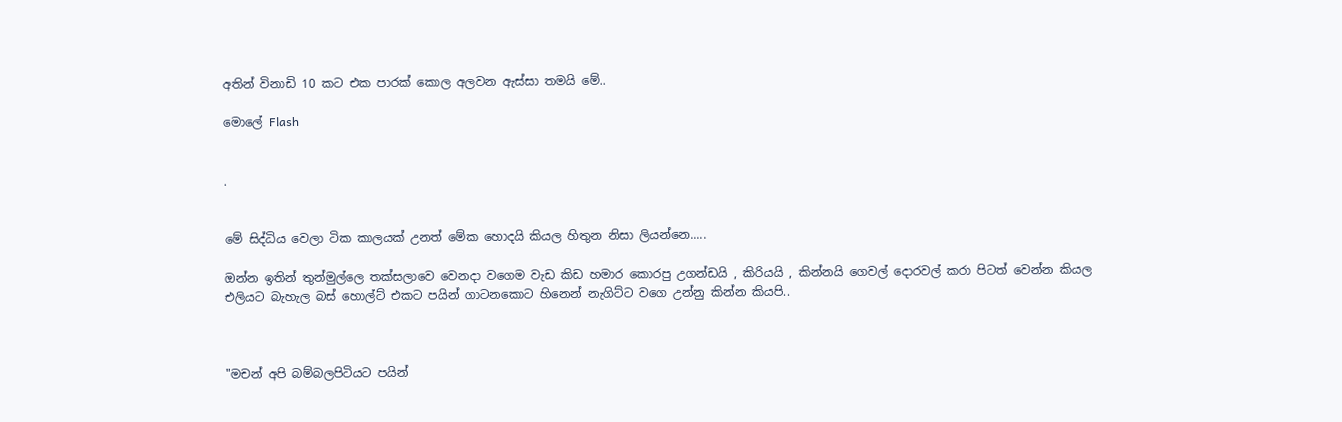අතින් විනාඩි 10 කට එක පාරක් කොල අලවන ඇස්සා තමයි මේ..

මොලේ Flash


.


මේ සිද්ධිය වෙලා ටික කාලයක් උනත් මේක හොදයි කියල හිතුන නිසා ලියන්නෙ.....

ඔන්න ඉතින් තුන්මුල්ලෙ තක්සලාවෙ වෙනදා වගෙම වැඩ කිඩ හමාර කොරපු උගන්ඩයි , කිරියයි , කින්නයි ගෙවල් දොරවල් කරා පිටත් වෙන්න කියල එලියට බැහැල බස් හොල්ට් එකට පයින් ගාටනකොට හිනෙන් නැගිට්ට වගෙ උන්නු කින්න කියපි..



"මචන් අපි බම්බලපිටියට පයින්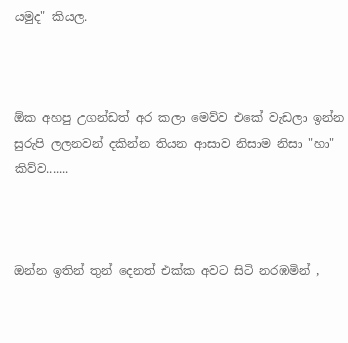යමුද" කියල.



ඕක අහපු උගන්ඩත් අර කලා මෙව්ව එකේ වැඩලා ඉන්න සුරුපි ලලනවන් දකින්න තියන ආසාව නිසාම නිසා "හා" කිව්ව.......



ඔන්න ඉතින් තුන් දෙනත් එක්ක අවට සිටි නරඹමින් ,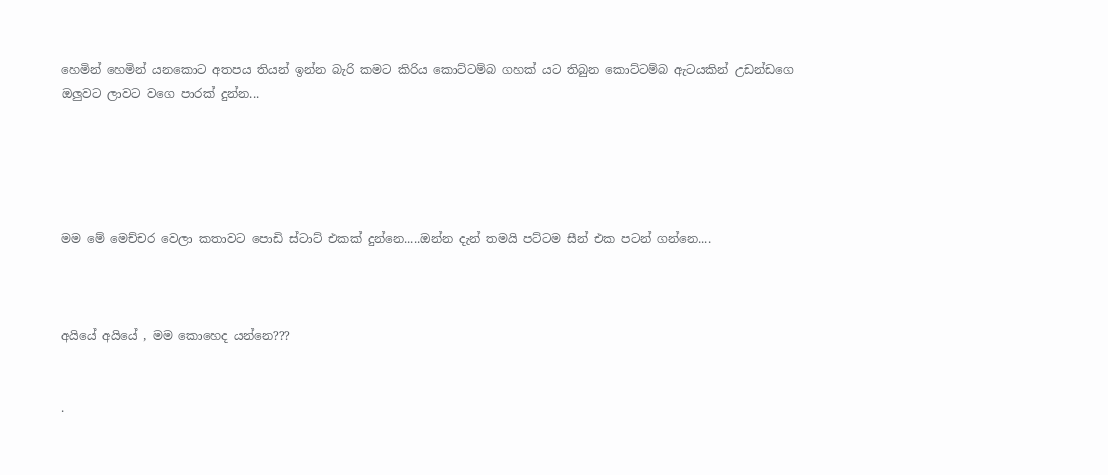හෙමින් හෙමින් යනකොට අතපය තියන් ඉන්න බැරි කමට කිරිය කොට්ටම්බ ගහක් යට තිබුන කොට්ටම්බ ඇටයකින් උඩන්ඩගෙ ඔලුවට ලාවට වගෙ පාරක් දුන්න...





මම මේ මෙච්චර වෙලා කතාවට පොඩි ස්ටාට් එකක් දුන්නෙ.....ඔන්න දැන් තමයි පට්ටම සීන් එක පටන් ගන්නෙ....



අයියේ අයියේ , මම කොහෙද යන්නෙ???


.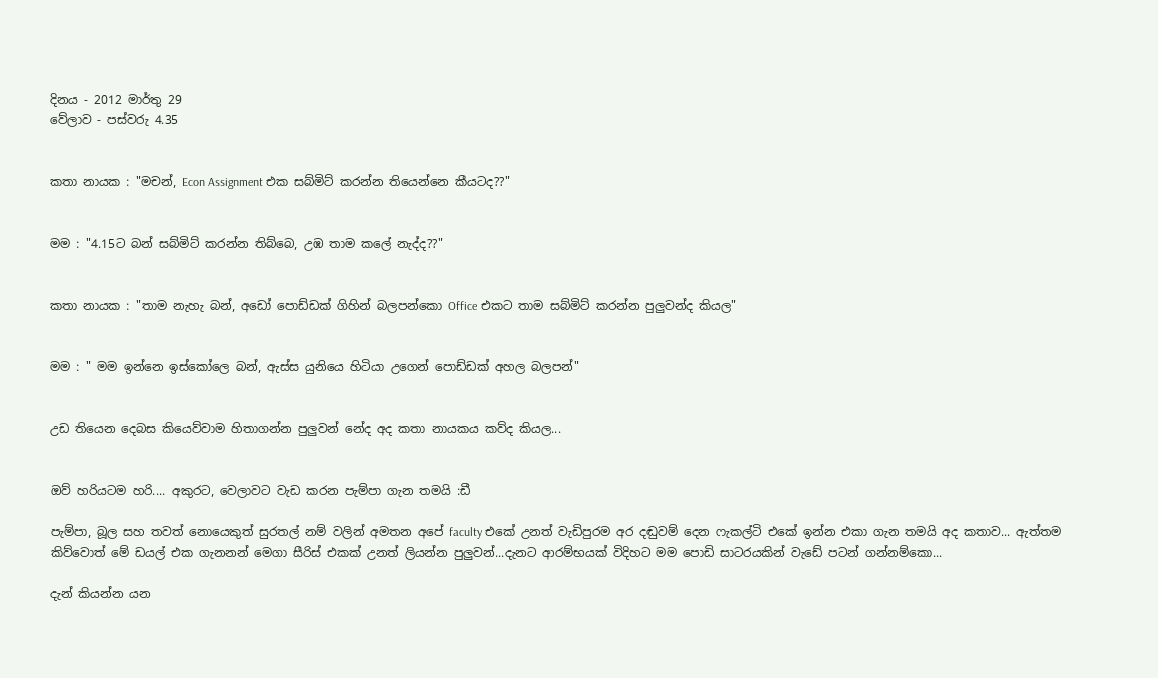දිනය - 2012 මාර්තු 29
වේලාව - පස්වරු 4.35


කතා නායක : "මචන්, Econ Assignment එක සබ්මිට් කරන්න තියෙන්නෙ කීයටද??"


මම : "4.15ට බන් සබ්මිට් කරන්න තිබ්බෙ, උඹ තාම කලේ නැද්ද??"


කතා නායක : "තාම නැහැ බන්, අඩෝ පොඩ්ඩක් ගිහින් බලපන්කො Office එකට තාම සබ්මිට් කරන්න පුලුවන්ද කියල"


මම : " මම ඉන්නෙ ඉස්කෝලෙ බන්, ඇස්ස යුනියෙ හිටියා උගෙන් පොඩ්ඩක් අහල බලපන්"


උඩ තියෙන දෙබස කියෙව්වාම හිතාගන්න පුලුවන් නේද අද කතා නායකය කව්ද කියල...


ඔව් හරියටම හරි.... අකුරට, වෙලාවට වැඩ කරන පැම්පා ගැන තමයි :ඩී

පැම්පා, බූල සහ තවත් නොයෙකුත් සුරතල් නම් වලින් අමතන අපේ faculty එකේ උනත් වැඩිපුරම අර දඬුවම් දෙන ෆැකල්ටි එකේ ඉන්න එකා ගැන තමයි අද කතාව... ඇත්තම කිව්වොත් මේ ඩයල් එක ගැනනන් මෙගා සීරිස් එකක් උනත් ලියන්න පුලුවන්...දැනට ආරම්භයක් විදිහට මම පොඩි සාටරයකින් වැඩේ පටන් ගන්නම්කො...

දැන් කියන්න යන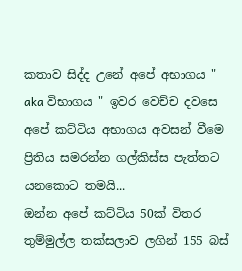කතාව සිද්ද උනේ අපේ අභාගය " aka විභාගය " ඉවර වෙච්ච දවසෙ අපේ කට්ටිය අභාගය අවසන් වීමෙ ප්‍රිතිය සමරන්න ගල්කිස්ස පැත්තට යනකොට තමයි...
ඔන්න අපේ කට්ටිය 50ක් විතර තුම්මුල්ල තක්සලාව ලගින් 155 බස්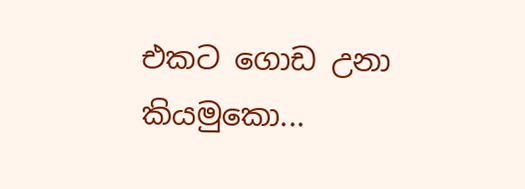එකට ගොඩ උනා කියමුකො...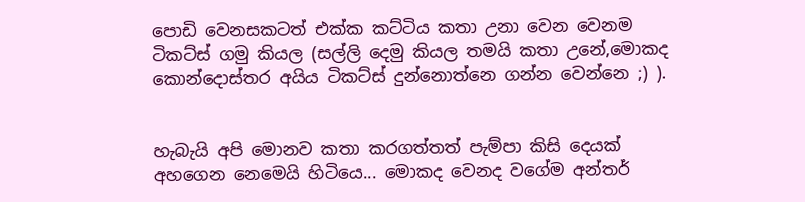පොඩි වෙනසකටත් එක්ක කට්ටිය කතා උනා වෙන වෙනම ටිකට්ස් ගමු කියල (සල්ලි දෙමු කියල තමයි කතා උනේ,මොකද කොන්දොස්තර අයිය ටිකට්ස් දුන්නොත්නෙ ගන්න වෙන්නෙ ;) ).


හැබැයි අපි මොනව කතා කරගත්තත් පැම්පා කිසි දෙයක් අහගෙන නෙමෙයි හිටියෙ... මොකද වෙනද වගේම අන්තර්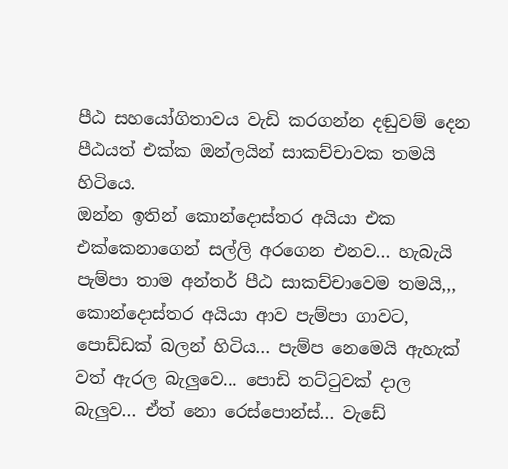පීඨ සහයෝගිතාවය වැඩි කරගන්න දඬුවම් දෙන පීඨයත් එක්ක ඔන්ලයින් සාකච්චාවක තමයි හිටියෙ.
ඔන්න ඉතින් කොන්දොස්තර අයියා එක එක්කෙනාගෙන් සල්ලි අරගෙන එනව... හැබැයි පැම්පා තාම අන්තර් පීඨ සාකච්චාවෙම තමයි,,,
කොන්දොස්තර අයියා ආව පැම්පා ගාවට, පොඩ්ඩක් බලන් හිටිය... පැම්ප නෙමෙයි ඇහැක් වත් ඇරල බැලුවෙ... පොඩි තට්ටුවක් දාල බැලුව... ඒත් නො රෙස්පොන්ස්... වැඩේ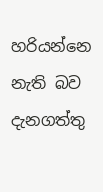හරියන්නෙ නැති බව දැනගත්තු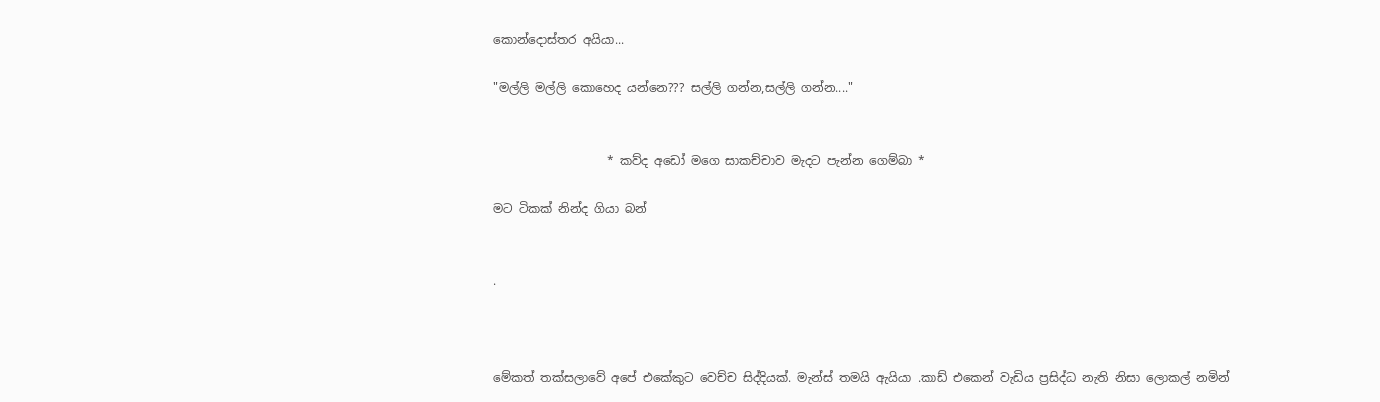කොන්දොස්තර අයියා...

"මල්ලි මල්ලි කොහෙද යන්නෙ??? සල්ලි ගන්න,සල්ලි ගන්න...."


                   * කව්ද අඩෝ මගෙ සාකච්චාව මැදට පැන්න ගෙම්බා *

මට ටිකක් නින්ද ගියා බන්


.



මේකත් තක්සලාවේ අපේ එකේකුට වෙච්ච සිද්දියක්. මැන්ස් තමයි ඇයියා .කාඩ් එකෙන් වැඩිය ප්‍රසිද්ධ නැති නිසා ලොකල් නමින්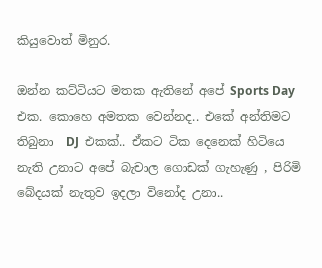කියුවොත් මිනුර.

ඔන්න කට්ටියට මතක ඇතිනේ අපේ Sports Day එක. කොහෙ අමතක වෙන්නද.. එකේ අන්තිමට තිබුනා  DJ  එකක්.. ඒකට ටික දෙනෙක් හිටියෙ නැති උනාට අපේ බැචාල ගොඩක් ගැහැණු , පිරිමි බේදයක් නැතුව ඉදලා විනෝද උනා..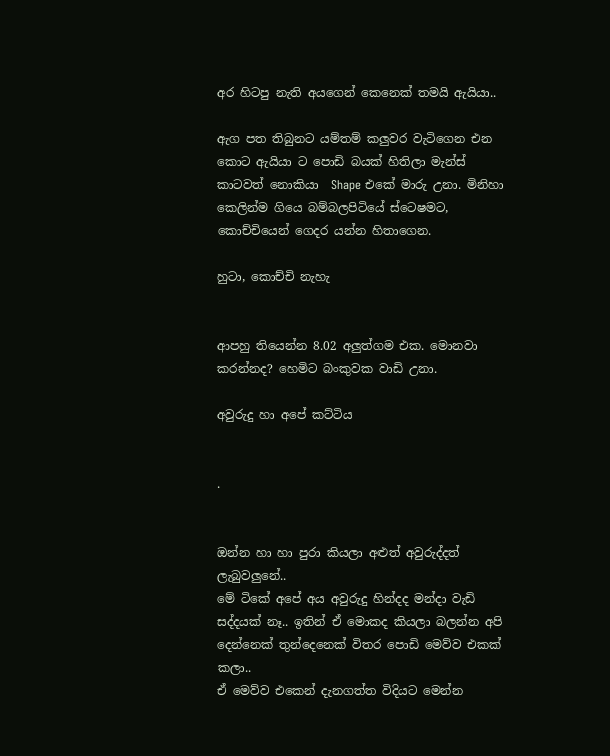අර හිටපු නැති අයගෙන් කෙනෙක් තමයි ඇයියා..

ඇග පත තිබුනට යම්තම් කලුවර වැටිගෙන එන කොට ඇයියා ට පොඩි බයක් හිතිලා මැන්ස් කාටවත් නොකියා  Shape එකේ මාරු උනා. මිනිහා කෙලින්ම ගියෙ බම්බලපිටියේ ස්ටෙෂමට, කොච්චියෙන් ගෙදර යන්න හිතාගෙන.

හුටා, කොච්චි නැහැ


ආපහු තියෙන්න 8.02 අලුත්ගම එක. මොනවා කරන්නද? හෙමිට බංකුවක වාඩි උනා.

අවුරුදු හා අපේ කට්ටිය


.


ඔන්න හා හා පුරා කියලා අළුත් අවුරුද්දත් ලැබුවලුනේ..
මේ ටිකේ අපේ අය අවුරුදු හින්දද මන්දා වැඩි සද්දයක් නෑ.. ඉතින් ඒ මොකද කියලා බලන්න අපි දෙන්නෙක් තුන්දෙනෙක් විතර පොඩි මෙව්ව එකක් කලා..
ඒ මෙව්ව එකෙන් දැනගත්ත විදියට මෙන්න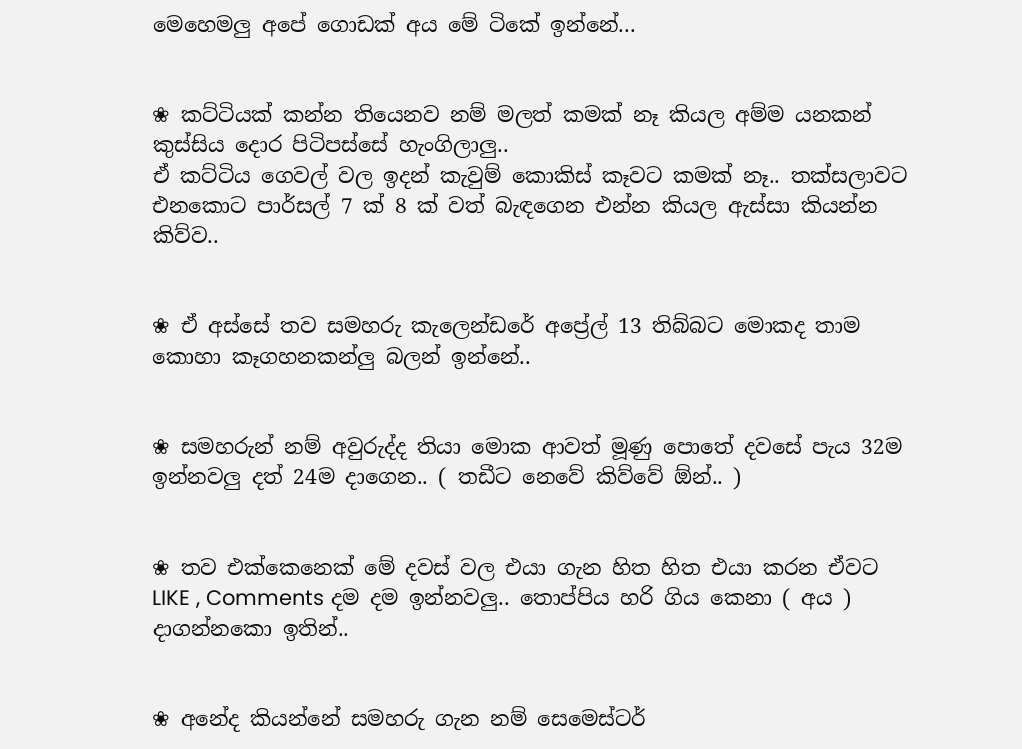මෙහෙමලු අපේ ගොඩක් අය මේ ටිකේ ඉන්නේ...


❀ කට්ටියක් කන්න තියෙනව නම් මලත් කමක් නෑ කියල අම්ම යනකන් කුස්සිය දොර පිටිපස්සේ හැංගිලාලු..
ඒ කට්ටිය ගෙවල් වල ඉදන් කැවුම් කොකිස් කෑවට කමක් නෑ.. තක්සලාවට එනකොට පාර්සල් 7 ක් 8 ක් වත් බැඳගෙන එන්න කියල ඇස්සා කියන්න කිව්ව..


❀ ඒ අස්සේ තව සමහරු කැලෙන්ඩරේ අප්‍රේල් 13 තිබ්බට මොකද තාම කොහා කෑගහනකන්ලු බලන් ඉන්නේ..


❀ සමහරුන් නම් අවුරුද්ද තියා මොක ආවත් මූණු පොතේ දවසේ පැය 32ම ඉන්නවලු දත් 24ම දාගෙන.. ( තඩීට නෙවේ කිව්වේ ඕන්.. )


❀ තව එක්කෙනෙක් මේ දවස් වල එයා ගැන හිත හිත එයා කරන ඒවට LIKE , Comments දම දම ඉන්නවලු.. තොප්පිය හරි ගිය කෙනා ( අය ) දාගන්නකො ඉතින්..


❀ අනේද කියන්නේ සමහරු ගැන නම් සෙමෙස්ටර්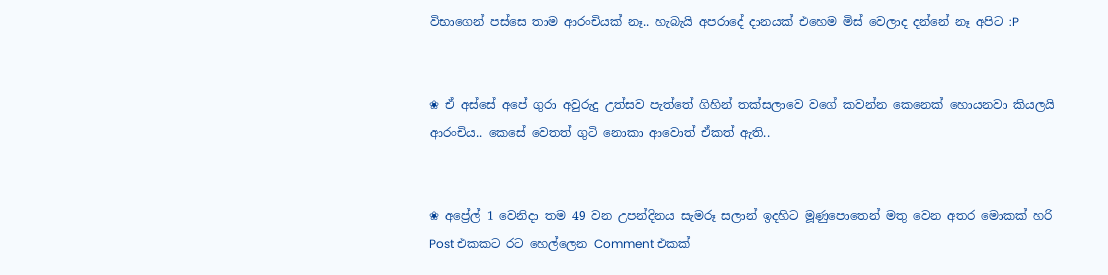විභාගෙන් පස්සෙ තාම ආරංචියක් නෑ.. හැබැයි අපරාදේ දානයක් එහෙම මිස් වෙලාද දන්නේ නෑ අපිට :P


❀ ඒ අස්සේ අපේ ගුරා අවුරුදු උත්සව පැත්තේ ගිහින් තක්සලාවෙ වගේ කවන්න කෙනෙක් හොයනවා කියලයි ආරංචිය.. කෙසේ වෙතත් ගුටි නොකා ආවොත් ඒකත් ඇති..


❀ අප්‍රේල් 1 වෙනිදා තම 49 වන උපන්දිනය සැමරූ සලාන් ඉදහිට මූණුපොතෙන් මතු වෙන අතර මොකක් හරි Post එකකට රට හෙල්ලෙන Comment එකක්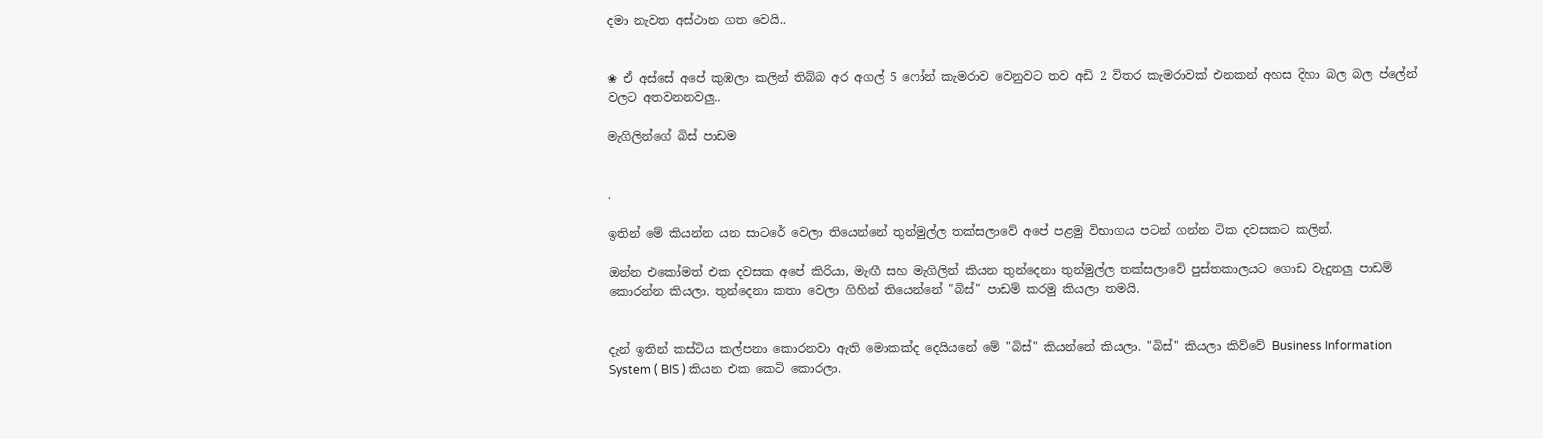දමා නැවත අස්ථාන ගත වෙයි..


❀ ඒ අස්සේ අපේ කුඹලා කලින් තිබ්බ අර අගල් 5 ෆෝන් කැමරාව වෙනුවට තව අඩි 2 විතර කැමරාවක් එනකන් අහස දිහා බල බල ප්ලේන් වලට අතවනනවලු..

මැගිලින්ගේ බිස් පාඩම


.

ඉතින් මේ කියන්න යන සාටරේ වෙලා තියෙන්නේ තුන්මුල්ල තක්සලාවේ අපේ පළමු විභාගය පටන් ගන්න ටික දවසකට කලින්.

ඔන්න එකෝමත් එක දවසක අපේ කිරියා, මැඟී සහ මැගිලින් කියන තුන්දෙනා තුන්මුල්ල තක්සලාවේ පුස්තකාලයට ගොඩ වැදුනලු පාඩම් කොරන්න කියලා. තුන්දෙනා කතා වෙලා ගිහින් තියෙන්නේ "බිස්" පාඩම් කරමු කියලා තමයි.


දැන් ඉතින් කස්ටිය කල්පනා කොරනවා ඇති මොකක්ද දෙයියනේ මේ "බිස්" කියන්නේ කියලා. "බිස්" කියලා කිව්වේ Business Information System ( BIS ) කියන එක කෙටි කොරලා.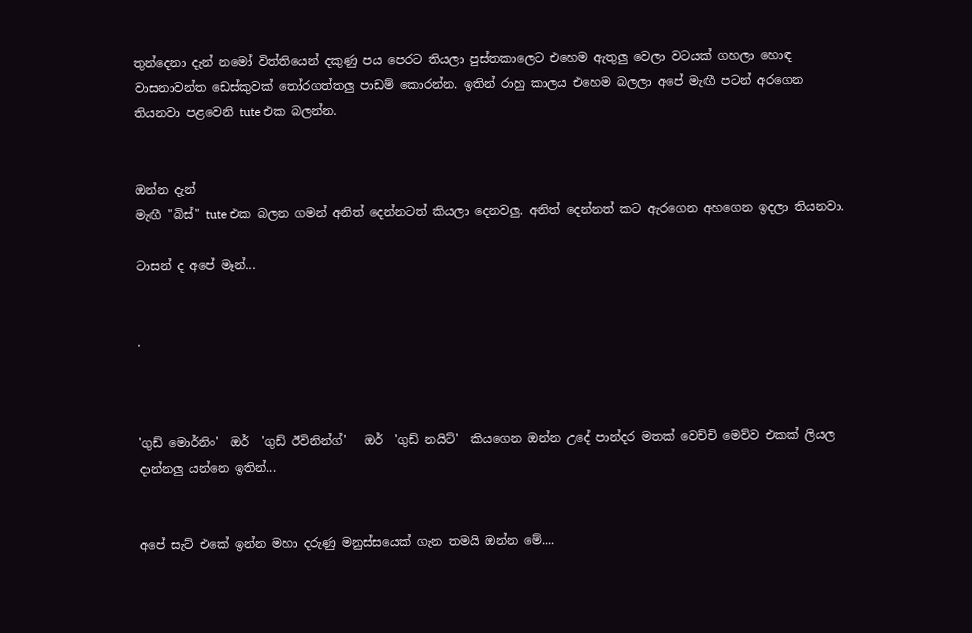තුන්දෙනා දැන් නමෝ විත්තියෙන් දකුණු පය පෙරට තියලා පුස්තකාලෙට එහෙම ඇතුලු වෙලා වටයක් ගහලා හොඳ වාසනාවන්ත ඩෙස්කුවක් තෝරගත්තලු පාඩම් කොරන්න. ඉතින් රාහු කාලය එහෙම බලලා අපේ මැඟී පටන් අරගෙන තියනවා පළවෙනි tute එක බලන්න.


ඔන්න දැන්
මැඟී "බිස්" tute එක බලන ගමන් අනිත් දෙන්නටත් කියලා දෙනවලු. අනිත් දෙන්නත් කට ඇරගෙන අහගෙන ඉදලා තියනවා.

ටාසන් ද අපේ මෑන්...


.



'ගුඩ් මොර්නිං'  ඔර්  'ගුඩ් ඊවිනින්ග්'   ඔර්  'ගුඩ් නයිට්'  කියගෙන ඔන්න උදේ පාන්දර මතක් වෙච්චි මෙව්ව එකක් ලියල දාන්නලු යන්නෙ ඉතින්...


අපේ සැට් එකේ ඉන්න මහා දරුණු මනුස්සයෙක් ගැන තමයි ඔන්න මේ....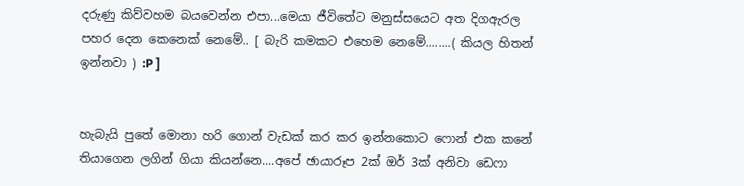දරුණු කිව්වහම බයවෙන්න එපා...මෙයා ජීවිතේට මනුස්සයෙට අත දිගඇරල පහර දෙන කෙනෙක් නෙමේ.. [ බැරි කමකට එහෙම නෙමේ........( කියල හිතන් ඉන්නවා ) :P ]


හැබැයි පුතේ මොනා හරි ගොන් වැඩක් කර කර ඉන්නකොට ෆොන් එක කනේ තියාගෙන ලගින් ගියා කියන්නෙ....අපේ ඡායාරූප 2ක් ඔර් 3ක් අනිවා ඩෙෆා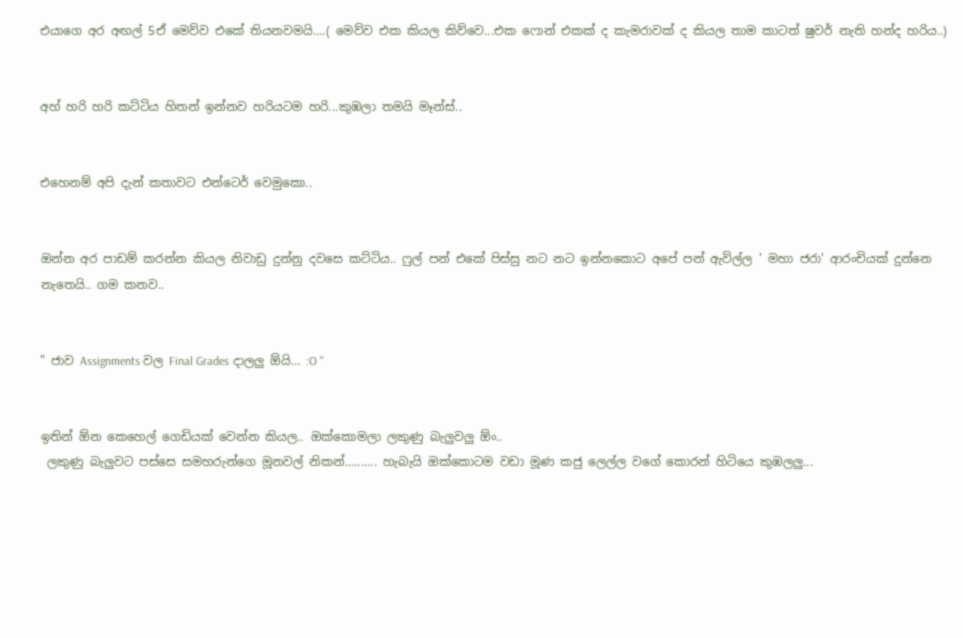එයාගෙ අර අඟල් 5ඒ මෙව්ව එකේ තියනවමයි....( මෙව්ව එක කියල කිව්වෙ...එක ෆොන් එකක් ද කැමරාවක් ද කියල තාම කාටත් ෂුවර් නැති හන්ද හරිය..)


අහ් හරි හරි කට්ටිය හිතන් ඉන්නව හරියටම හරි...කුඹලා තමයි මෑන්ස්..


එහෙනම් අපි දැන් කතාවට එන්ටෙර් වෙමුකො..


ඔන්න අර පාඩම් කරන්න කියල නිවාඩු දුන්නු දවසෙ කට්ටිය.. ෆුල් පන් එකේ පිස්සු නට නට ඉන්නකොට අපේ පන් ඇවිල්ල ' මහා ජරා' ආරංචියක් දුන්නෙ නැතෙයි.. ගම කනව..


" ජාව Assignments වල Final Grades දාලලු ඕයි… :O "


ඉතින් ඕන කෙහෙල් ගෙඩියක් වෙන්න කියල.. ඔක්කොමලා ලකුණු බැලුවලු ඕං..
 ලකුණු බැලුවට පස්සෙ සමහරුන්ගෙ මූනවල් නිකන්.......... හැබැයි ඔක්කොටම වඩා මූණ කජු ලෙල්ල වගේ කොරන් හිටියෙ කුඹලලු...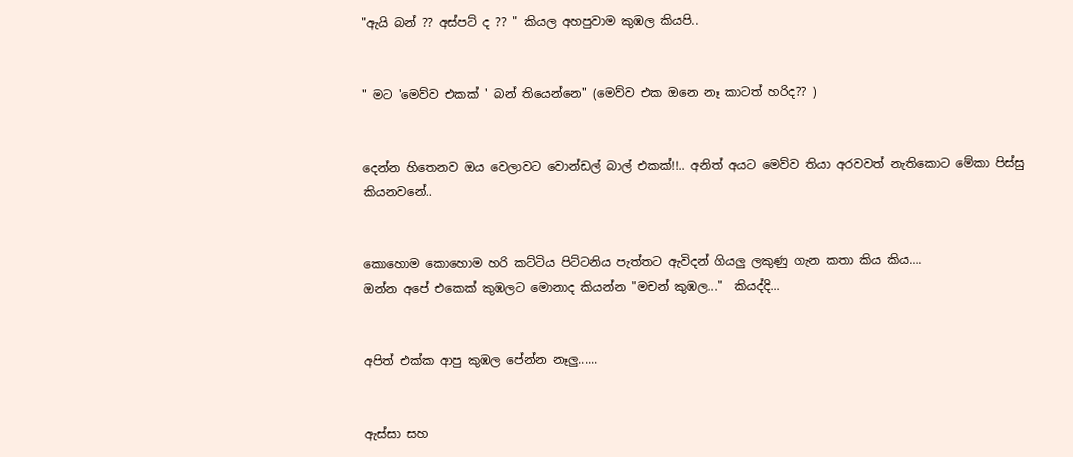"ඇයි බන් ?? අස්පට් ද ?? " කියල අහපුවාම කුඹල කියපි..


" මට 'මෙව්ව එකක් ' බන් තියෙන්නෙ" (මෙව්ව එක ඔනෙ නෑ කාටත් හරිද?? )


දෙන්න හිතෙනව ඔය වෙලාවට වොන්ඩල් බාල් එකක්!!.. අනිත් අයට මෙව්ව තියා අරවවත් නැතිකොට මේකා පිස්සු කියනවනේ..


කොහොම කොහොම හරි කට්ටිය පිට්ටනිය පැත්තට ඇවිදන් ගියලු ලකුණු ගැන කතා කිය කිය….
ඔන්න අපේ එකෙක් කුඹලට මොනාද කියන්න "මචන් කුඹල..."  කියද්දි...


අපිත් එක්ක ආපු කුඹල පේන්න නෑලු......


ඇස්සා සහ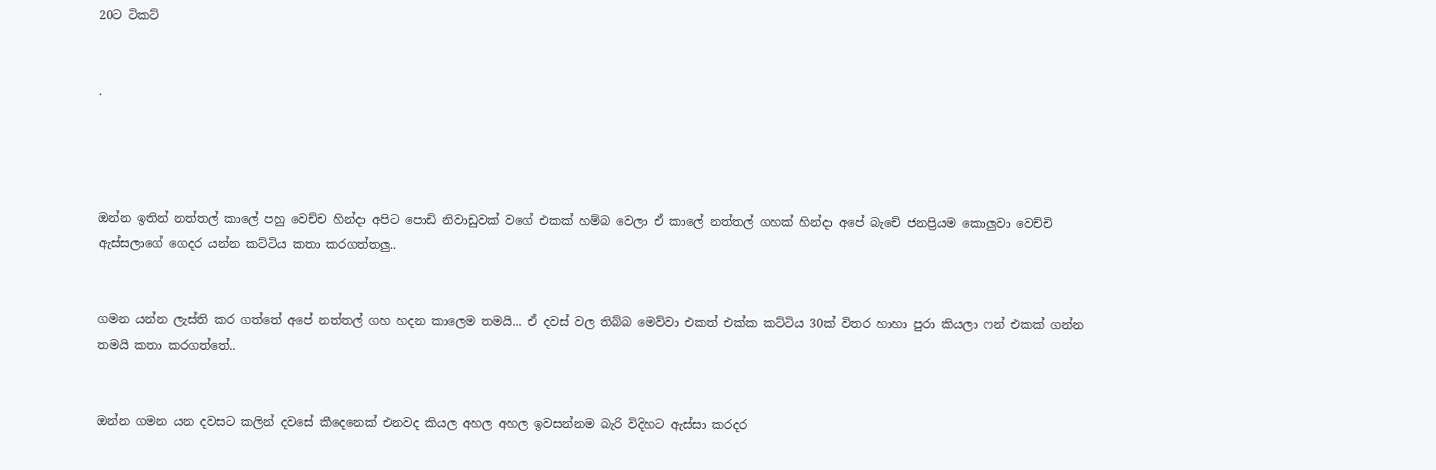20ට ටිකට්


.




ඔන්න ඉතින් නත්තල් කාලේ පහු වෙච්ච හින්දා අපිට පොඩි නිවාඩුවක් වගේ එකක් හම්බ වෙලා ඒ කාලේ නත්තල් ගහක් හින්දා අපේ බැචේ ජනප්‍රියම කොලුවා වෙච්චි ඇස්සලාගේ ගෙදර යන්න කට්ටිය කතා කරගත්තලු..


ගමන යන්න ලැස්ති කර ගත්තේ අපේ නත්තල් ගහ හදන කාලෙම තමයි... ඒ දවස් වල තිබ්බ මෙව්වා එකත් එක්ක කට්ටිය 30ක් විතර හාහා පුරා කියලා ෆන් එකක් ගන්න තමයි කතා කරගත්තේ..


ඔන්න ගමන යන දවසට කලින් දවසේ කීදෙනෙක් එනවද කියල අහල අහල ඉවසන්නම බැරි විදිහට ඇස්සා කරදර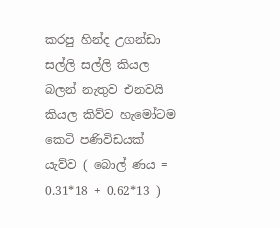කරපු හින්ද උගන්ඩා සල්ලි සල්ලි කියල බලන් නැතුව එනවයි කියල කිව්ව හැමෝටම කෙටි පණිවිඩයක් යැව්ව ( බොල් ණය = 0.31*18 + 0.62*13 )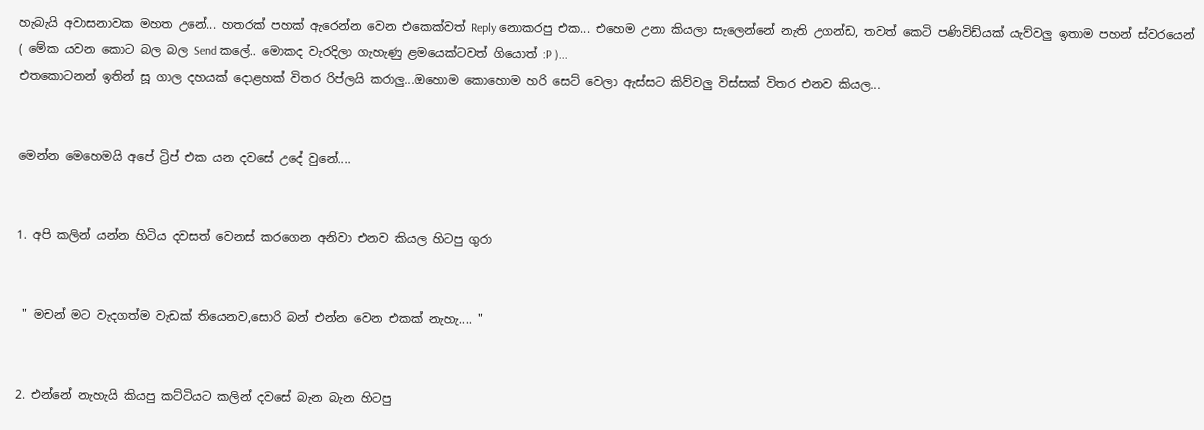හැබැයි අවාසනාවක මහත උනේ... හතරක් පහක් ඇරෙන්න වෙන එකෙක්වත් Reply නොකරපු එක... එහෙම උනා කියලා සැලෙන්නේ නැති උගන්ඩ, තවත් කෙටි පණිවිඩ්යක් යැව්වලු ඉතාම පහන් ස්වරයෙන් ( මේක යවන කොට බල බල Send කලේ.. මොකද වැරදිලා ගැහැණු ළමයෙක්ටවත් ගියොත් :P )...
එතකොටනන් ඉතින් සූ ගාල දහයක් දොළහක් විතර රිප්ලයි කරාලු...ඔහොම කොහොම හරි සෙට් වෙලා ඇස්සට කිව්වලු විස්සක් විතර එනව කියල...


මෙන්න මෙහෙමයි අපේ ට්‍රිප් එක යන දවසේ උදේ වුනේ....


1. අපි කලින් යන්න හිටිය දවසත් වෙනස් කරගෙන අනිවා එනව කියල හිටපු ගුරා


 " මචන් මට වැදගත්ම වැඩක් තියෙනව,සොරි බන් එන්න වෙන එකක් නැහැ.... "


2. එන්නේ නැහැයි කියපු කට්ටියට කලින් දවසේ බැන බැන හිටපු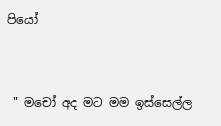පියෝ


 " මචෝ අද මට මම ඉස්සෙල්ල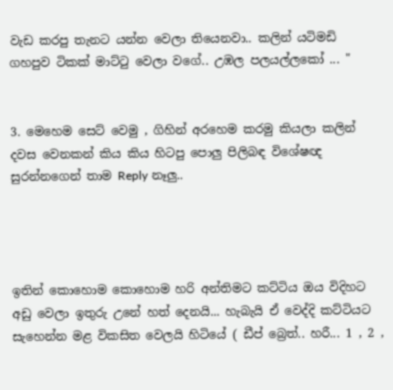වැඩ කරපු තැනට යන්න වෙලා තියෙනවා.. කලින් යටිමඩි ගහපුව ටිකක් මාට්ටු වෙලා වගේ.. උඹල පලයල්ලකෝ ... "


3. මෙහෙම සෙට් වෙමු , ගිහින් අරහෙම කරමු කියලා කලින් දවස වෙනකන් කිය කිය හිටපු පොලු පිලිබඳ විශේෂඥ සුරන්නගෙන් තාම Reply නෑලු..




ඉතින් කොහොම කොහොම හරි අන්තිමට කට්ටිය ඔය විදිහට අඩු වෙලා ඉතුරු උනේ හත් දෙනයි... හැබැයි ඒ වෙද්දි කට්ටියට සැහෙන්න මළ විකසිත වෙලයි හිටියේ ( ඩීප් බ්‍රෙත්.. හරී... 1 , 2 ,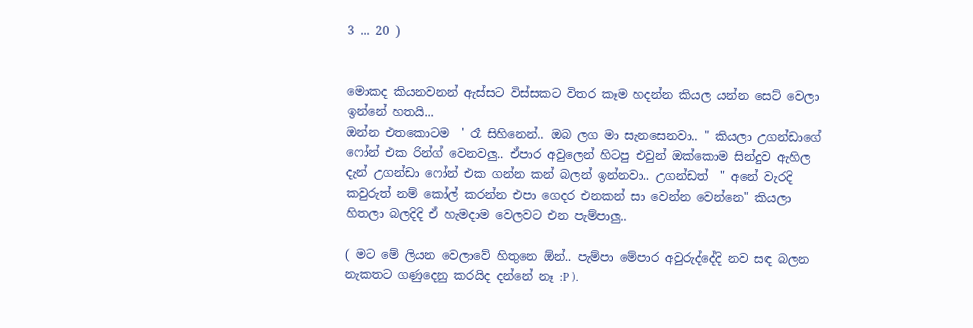3 ... 20 )


මොකද කියනවනන් ඇස්සට විස්සකට විතර කෑම හදන්න කියල යන්න සෙට් වෙලා ඉන්නේ හතයි...
ඔන්න එතකොටම  ' රෑ සිහිනෙන්.. ඔබ ලග මා සැනසෙනවා.. " කියලා උගන්ඩාගේ ෆෝන් එක රින්ග් වෙනවලු.. ඒපාර අවුලෙන් හිටපු එවුන් ඔක්කොම සින්දුව ඇහිල දැන් උගන්ඩා ෆෝන් එක ගන්න කන් බලන් ඉන්නවා.. උගන්ඩත්  " අනේ වැරදි කවුරුත් නම් කෝල් කරන්න එපා ගෙදර එනකන් සා වෙන්න වෙන්නෙ" කියලා හිතලා බලදිදි ඒ හැමදාම වෙලවට එන පැම්පාලු..

( මට මේ ලියන වෙලාවේ හිතුනෙ ඕන්.. පැම්පා මේපාර අවුරුද්දේදි නව සඳ බලන නැකතට ගණුදෙනු කරයිද දන්නේ නෑ :P ).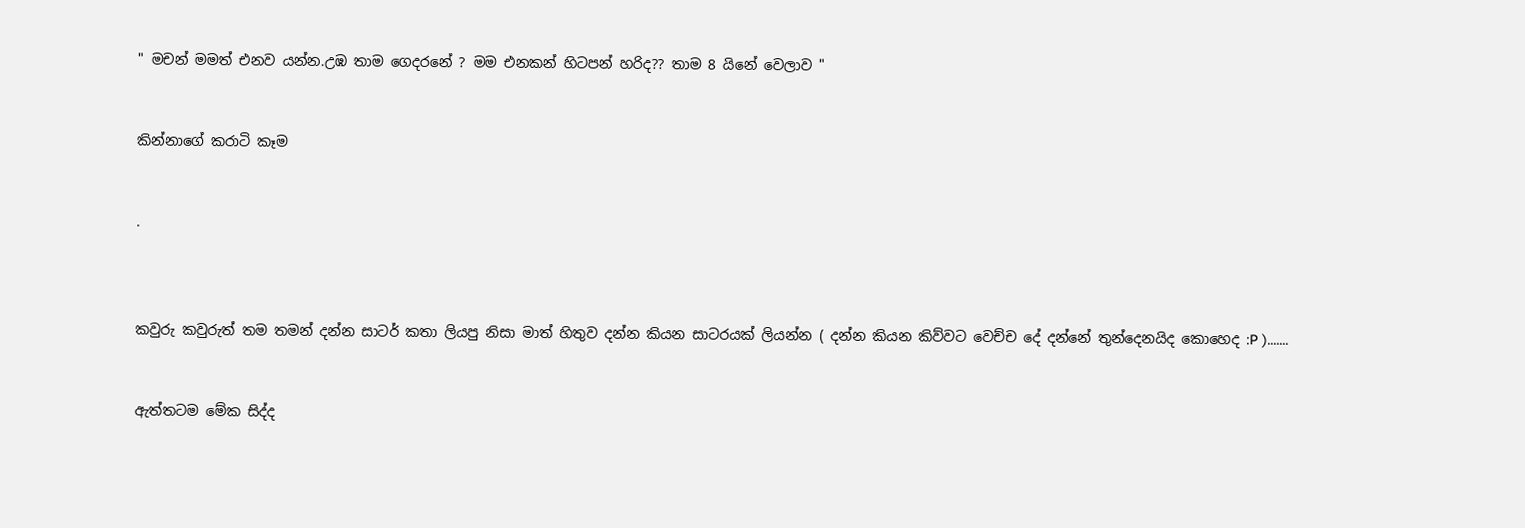" මචන් මමත් එනව යන්න.උඹ තාම ගෙදරනේ ? මම එනකන් හිටපන් හරිද?? තාම 8 යිනේ වෙලාව "


කින්නාගේ කරාටි කෑම


.



කවුරු කවුරුත් තම තමන් දන්න සාටර් කතා ලියපු නිසා මාත් හිතුව දන්න කියන සාටරයක් ලියන්න ( දන්න කියන කිව්වට වෙච්ච දේ දන්නේ තුන්දෙනයිද කොහෙද :P ).......


ඇත්තටම මේක සිද්ද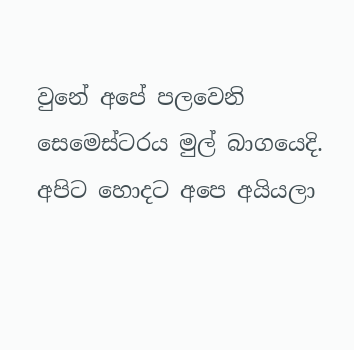වුනේ අපේ පලවෙනි සෙමෙස්ටරය මුල් බාගයෙදි. අපිට හොදට අපෙ අයියලා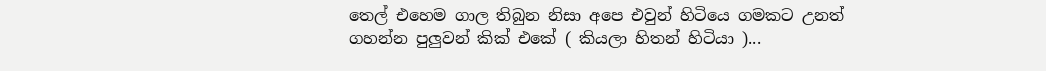තෙල් එහෙම ගාල තිබුන නිසා අපෙ එවුන් හිටියෙ ගමකට උනත් ගහන්න පුලුවන් කික් එකේ ( කියලා හිතන් හිටියා )...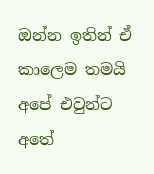ඔන්න ඉතින් ඒ කාලෙම තමයි අපේ එවුන්ට අතේ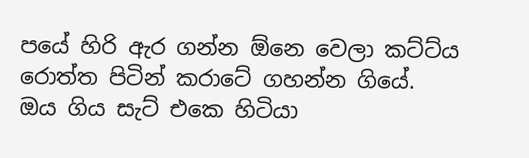පයේ හිරි ඇර ගන්න ඕනෙ වෙලා කට්ට්ය රොත්ත පිටින් කරාටේ ගහන්න ගියේ.
ඔය ගිය සැට් එකෙ හිටියා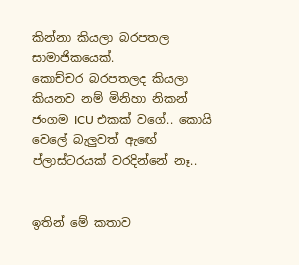කින්නා කියලා බරපතල සාමාජිකයෙක්.
කොච්චර බරපතලද කියලා කියනව නම් මිනිහා නිකන් ජංගම ICU එකක් වගේ.. කොයි වෙලේ බැලුවත් ඇඟේ ප්ලාස්ටරයක් වරදින්නේ නෑ..


ඉතින් මේ කතාව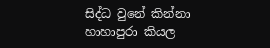සිද්ධ වුනේ කින්නා හාහාපුරා කියල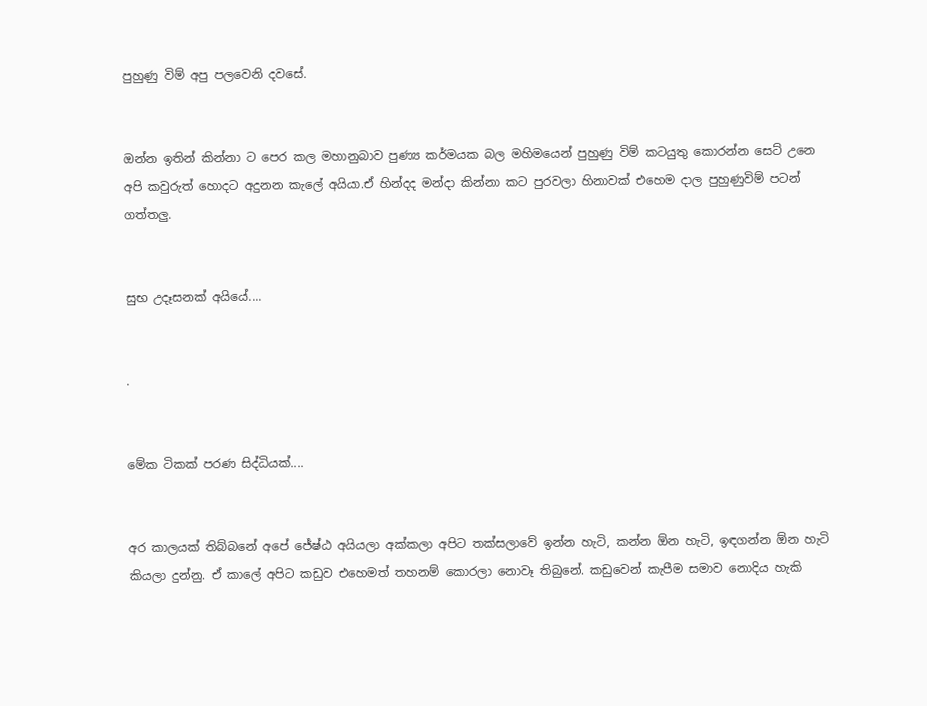පුහුණු විම් අපු පලවෙනි දවසේ.


ඔන්න ඉතින් කින්නා ට පෙර කල මහානුබාව පුණ්‍ය කර්මයක බල මහිමයෙන් පුහුණු විම් කටයුතු කොරන්න සෙට් උනෙ අපි කවුරුත් හොදට අදුනන කැලේ අයියා.ඒ හින්දද මන්දා කින්නා කට පුරවලා හිනාවක් එහෙම දාල පුහුණුවිම් පටන් ගත්තලු.


සුභ උදෑසනක් අයියේ....


.


මේක ටිකක් පරණ සිද්ධියක්....


අර කාලයක් තිබ්බනේ අපේ ජේ‍‍ෂ්ඨ අයියලා අක්කලා අපිට තක්සලාවේ ඉන්න හැටි, කන්න ඕන හැටි, ඉඳගන්න ඕන හැටි කියලා දුන්නු. ඒ කාලේ අපිට කඩුව එහෙමත් තහනම් කොරලා නොවෑ තිබුනේ. කඩුවෙන් කැපීම සමාව නොදිය හැකි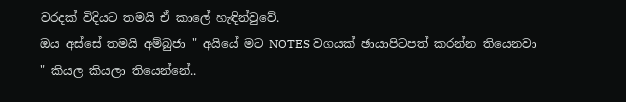වරදක් විදියට තමයි ඒ කාලේ හැඳින්වුවේ.
ඔය අස්සේ තමයි අම්බුජා " අයියේ මට NOTES වගයක් ඡායාපිටපත් කරන්න තියෙනවා " කියල කියලා තියෙන්නේ..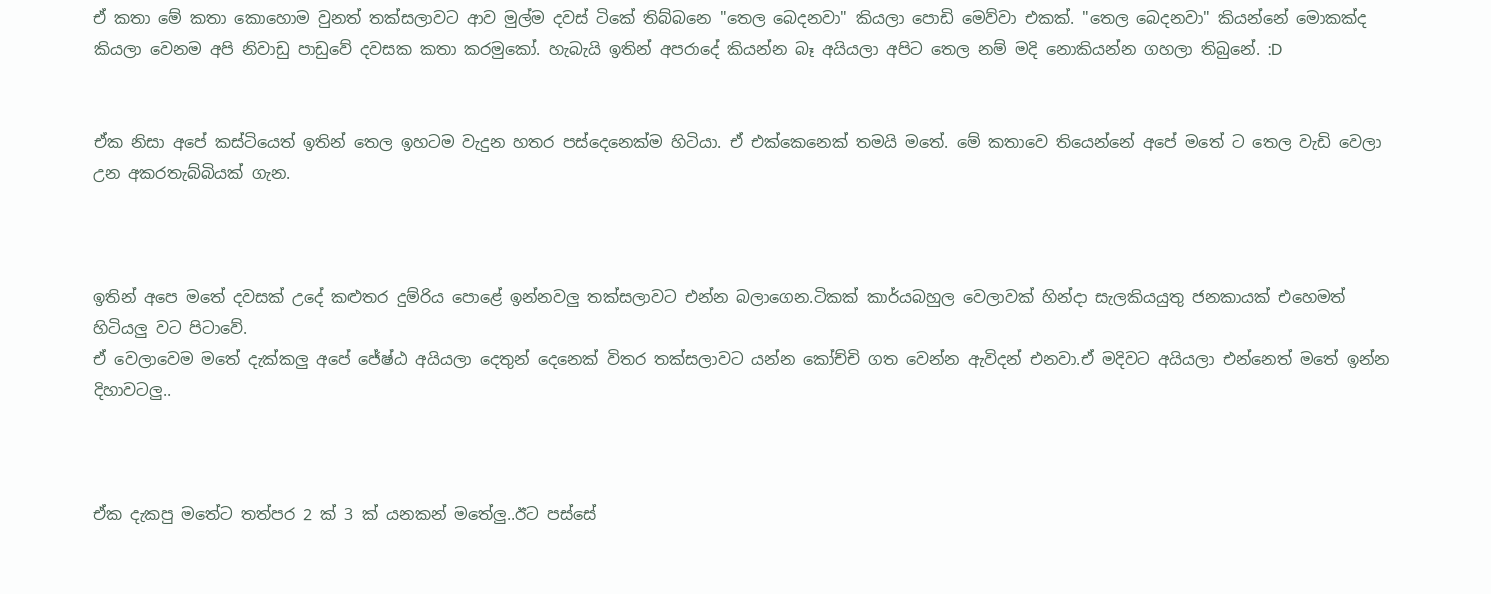ඒ කතා මේ කතා කොහොම වුනත් තක්සලාවට ආව මුල්ම දවස් ටිකේ තිබ්බනෙ "තෙල බෙදනවා" කියලා පොඩි මෙව්වා එකක්. "තෙල බෙදනවා" කියන්නේ මොකක්ද කියලා වෙනම අපි නිවාඩු පාඩුවේ දවසක කතා කරමුකෝ. හැබැයි ඉතින් අපරාදේ කියන්න බෑ අයියලා අපිට තෙල නම් මදි නොකියන්න ගහලා තිබුනේ. :D


ඒක නිසා අපේ කස්ටියෙත් ඉතින් තෙල ඉහටම වැදුන හතර පස්දෙනෙක්ම හිටියා. ඒ එක්කෙනෙක් තමයි මතේ. මේ කතාවෙ තියෙන්නේ අපේ මතේ ට තෙල වැඩි වෙලා උන අකරතැබ්බියක් ගැන.



ඉතින් අපෙ මතේ දවසක් උදේ කළුතර දුම්රිය පොළේ ඉන්නවලු තක්සලාවට එන්න බලාගෙන.ටිකක් කාර්යබහුල වෙලාවක් හින්දා සැලකියයුතු ජනකායක් එහෙමත් හිටියලු වට පිටාවේ.
ඒ වෙලාවෙම මතේ දැක්කලු අපේ ජේෂ්ඨ අයියලා දෙතුන් දෙනෙක් විතර තක්සලාවට යන්න කෝච්චි ගත වෙන්න ඇවිදන් එනවා.ඒ මදිවට අයියලා එන්නෙත් මතේ ඉන්න දිහාවටලු..



ඒක දැකපු මතේට තත්පර 2 ක් 3 ක් යනකන් මතේලු..ඊට පස්සේ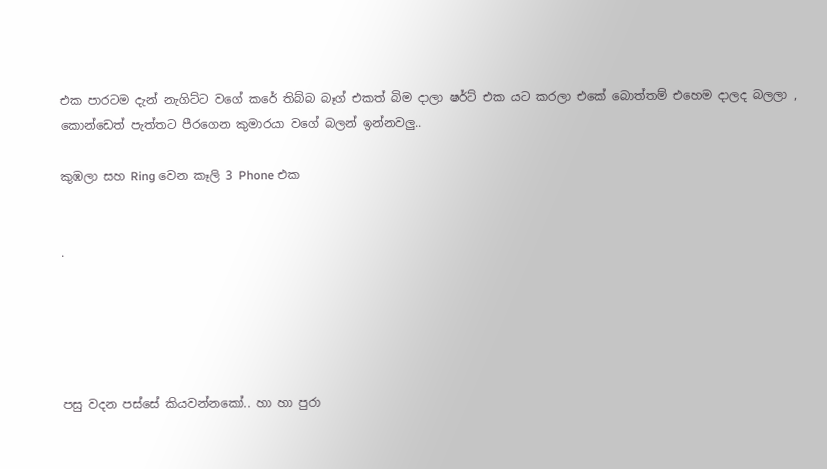එක පාරටම දැන් නැගිට්ට වගේ කරේ තිබ්බ බෑග් එකත් බිම දාලා ෂර්ට් එක යට කරලා එකේ බොත්තම් එහෙම දාලද බලලා , කොන්ඩෙත් පැත්තට පීරගෙන කුමාරයා වගේ බලන් ඉන්නවලු..

කුඹලා සහ Ring වෙන කෑලි 3 Phone එක


.





පසු වදන පස්සේ කියවන්නකෝ.. හා හා පුරා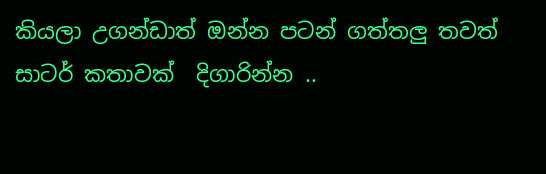කියලා උගන්ඩාත් ඔන්න පටන් ගත්තලු තවත් සාටර් කතාවක්  දිගාරින්න ..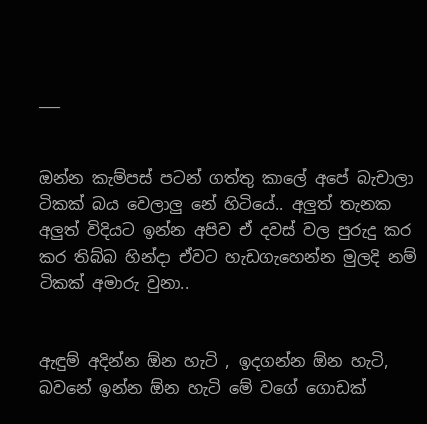___


ඔන්න කැම්පස් පටන් ගත්තු කාලේ අපේ බැචාලා ටිකක් බය වෙලාලු නේ හිටියේ.. අලුත් තැනක අලුත් විදියට ඉන්න අපිව ඒ දවස් වල පුරුදු කර කර තිබ්බ හින්දා ඒවට හැඩගැහෙන්න මුලදි නම් ටිකක් අමාරු වුනා..


ඇඳුම් අදින්න ඕන හැටි , ඉදගන්න ඕන හැටි, බවනේ ඉන්න ඕන හැටි මේ වගේ ගොඩක්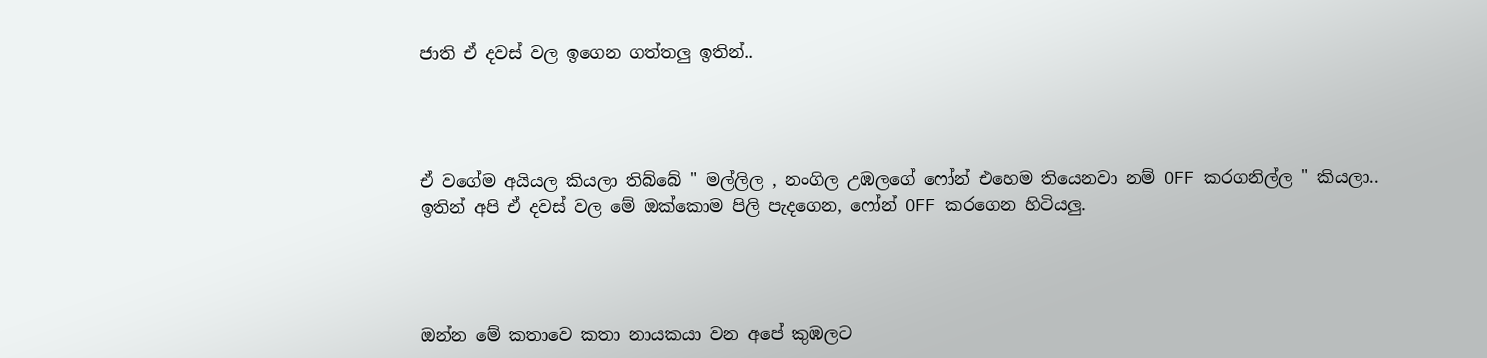ජාති ඒ දවස් වල ඉගෙන ගත්තලු ඉතින්..




ඒ වගේම අයියල කියලා තිබ්බේ " මල්ලිල , නංගිල උඹලගේ ෆෝන් එහෙම තියෙනවා නම් OFF කරගනිල්ල " කියලා..
ඉතින් අපි ඒ දවස් වල මේ ඔක්කොම පිලි පැදගෙන, ෆෝන් OFF කරගෙන හිටියලු.




ඔන්න මේ කතාවෙ කතා නායකයා වන අපේ කුඹලට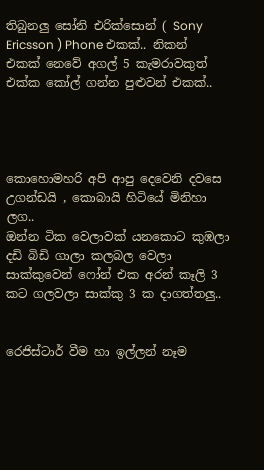තිබුනලු සෝනි එරික්සොන් ( Sony Ericsson ) Phone එකක්.. නිකන් එකක් නෙවේ අගල් 5 කැමරාවකුත් එක්ක කෝල් ගන්න පුළුවන් එකක්..




කොහොමහරි අපි ආපු දෙවෙනි දවසෙ උගන්ඩයි , කොබායි හිටියේ මිනිහා ලග..
ඔන්න ටික වෙලාවක් යනකොට කුඹලා දඩි බිඩි ගාලා කලබල වෙලා සාක්කුවෙන් ෆෝන් එක අරන් කෑලි 3 කට ගලවලා සාක්කු 3 ක දාගත්තලු..


රෙජිස්ටාර් වීම හා ඉල්ලන් නෑම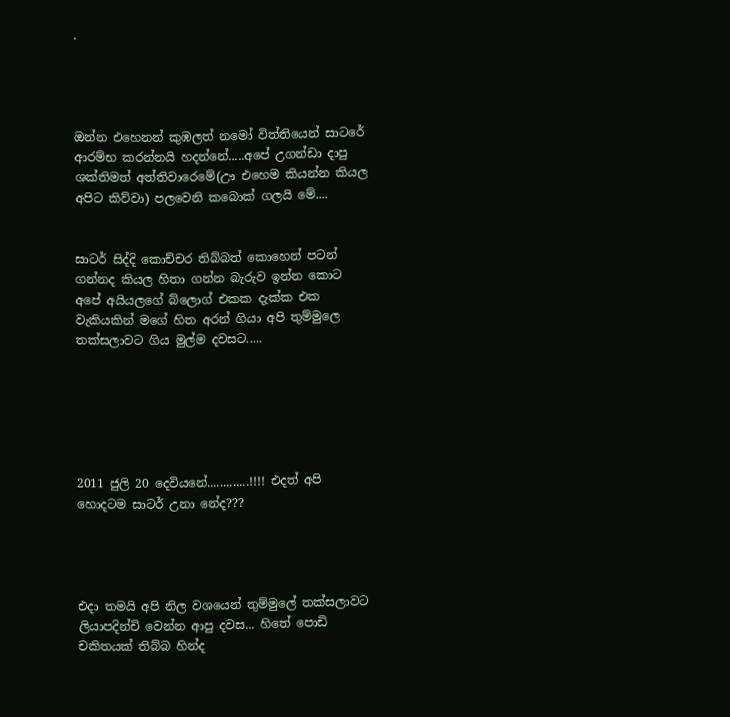.




ඔන්න එහෙනන් කුඹලත් නමෝ විත්තියෙන් සාටරේ ආරම්භ කරන්නයි හදන්නේ.....අපේ උගන්ඩා දාපු ශක්තිමත් අත්තිවාරෙමේ(ඌ එහෙම කියන්න කියල අපිට කිව්වා) පලවෙනි කබොක් ගලයි මේ....


සාටර් සිද්දි කොච්චර තිබ්බත් කොහෙන් පටන් ගන්නද කියල හිතා ගන්න බැරුව ඉන්න කොට අපේ අයියලගේ බ්ලොග් එකක දැක්ක එක වැකියකින් මගේ හිත අරන් ගියා අපි තුම්මුලෙ තක්සලාවට ගිය මුල්ම දවසට.....






2011 ජුලි 20 දෙවියනේ.............!!!! එදත් අපි හොදටම සාටර් උනා නේද???




එදා තමයි අපි නිල වශයෙන් තුම්මුලේ තක්සලාවට ලියාපදින්චි වෙන්න ආපු දවස... හිතේ පොඩි චකිතයක් තිබ්බ හින්ද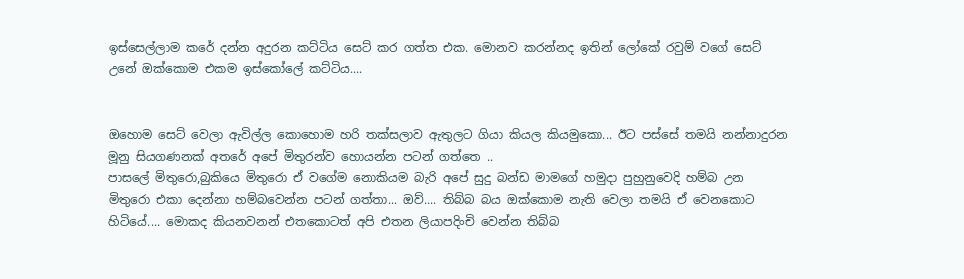ඉස්සෙල්ලාම කරේ දන්න අදුරන කට්ටිය සෙට් කර ගත්ත එක. මොනව කරන්නද ඉතින් ලෝකේ රවුම් වගේ සෙට් උනේ ඔක්කොම එකම ඉස්කෝලේ කට්ටිය....


ඔහොම සෙට් වෙලා ඇවිල්ල කොහොම හරි තක්සලාව ඇතුලට ගියා කියල කියමුකො... ඊට පස්සේ තමයි නන්නාදුරන මූනු සියගණනක් අතරේ අපේ මිතුරන්ව හොයන්න පටන් ගත්තෙ ..
පාසලේ මිතුරො,බුකියෙ මිතුරො ඒ වගේම නොකියම බැරි අපේ සුදු බන්ඩ මාමගේ හමුදා පුහුනුවෙදි හම්බ උන මිතුරො එකා දෙන්නා හම්බවෙන්න පටන් ගත්තා... ඔව්.... තිබ්බ බය ඔක්කොම නැති වෙලා තමයි ඒ වෙනකොට හිටියේ.... මොකද කියනවනන් එතකොටත් අපි එතන ලියාපදිංචි වෙන්න තිබ්බ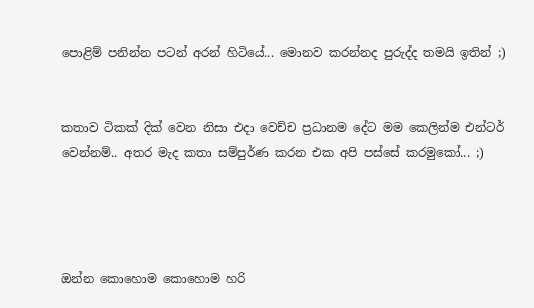පොළිම් පනින්න පටන් අරන් හිටියේ... මොනව කරන්නද පුරුද්ද තමයි ඉතින් ;)


කතාව ටිකක් දික් වෙන නිසා එදා වෙච්ච ප්‍රධානම දේට මම කෙලින්ම එන්ටර් වෙන්නම්.. අතර මැද කතා සම්පුර්ණ කරන එක අපි පස්සේ කරමුකෝ... ;)




ඔන්න කොහොම කොහොම හරි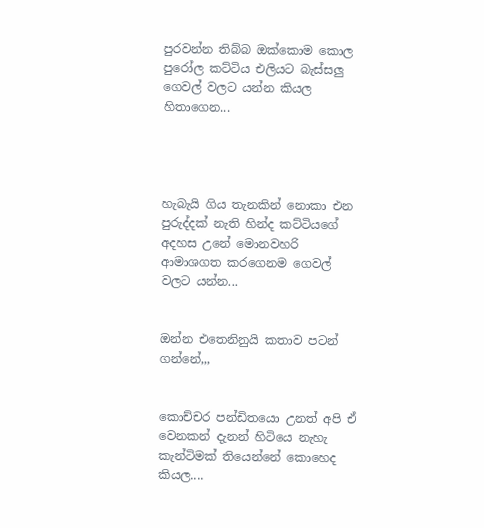පුරවන්න තිබ්බ ඔක්කොම කොල පුරෝල කට්ටිය එලියට බැස්සලු ගෙවල් වලට යන්න කියල හිතාගෙන...




හැබැයි ගිය තැනකින් නොකා එන පුරුද්දක් නැති හින්ද කට්ටියගේ අදහස උනේ මොනවහරි ආමාශගත කරගෙනම ගෙවල් වලට යන්න...


ඔන්න එතෙනිනුයි කතාව පටන් ගන්නේ,,,


කොච්චර පන්ඩිතයො උනත් අපි ඒ වෙනකන් දැනන් හිටියෙ නැහැ කැන්ටිමක් තියෙන්නේ කොහෙද කියල....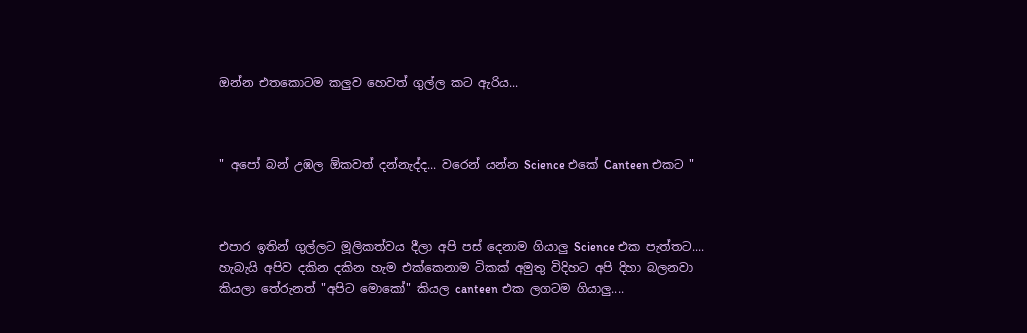ඔන්න එතකොටම කලුව හෙවත් ගුල්ල කට ඇරිය...



" අපෝ බන් උඹල ඕකවත් දන්නැද්ද... වරෙන් යන්න Science එකේ Canteen එකට "



එපාර ඉතින් ගුල්ලට මූලිකත්වය දීලා අපි පස් දෙනාම ගියාලු Science එක පැත්තට.... හැබැයි අපිව දකින දකින හැම එක්කෙනාම ටිකක් අමුතු විදිහට අපි දිහා බලනවා කියලා තේරුනත් "අපිට මොකෝ" කියල canteen එක ලගටම ගියාලු....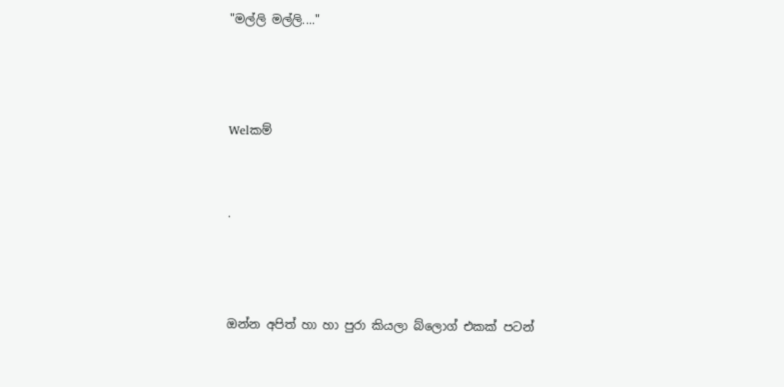"මල්ලි මල්ලි...."



Welකම්


.



ඔන්න අපිත් හා හා පුරා කියලා බ්ලොග් එකක් පටන්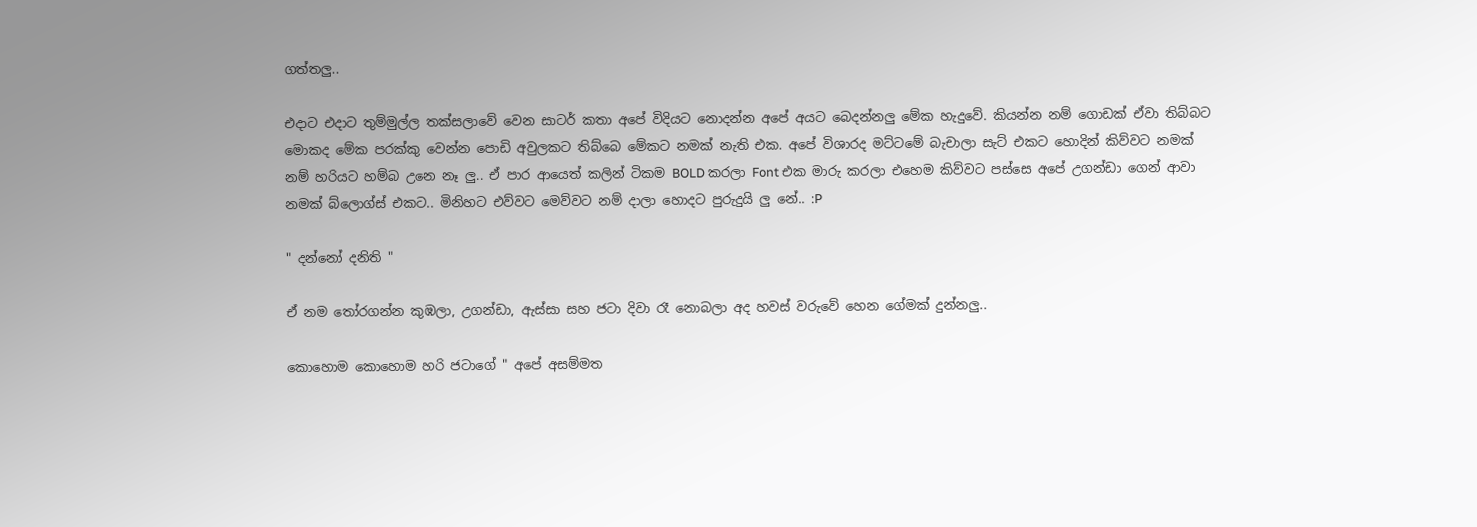ගත්තලු..

එදාට එදාට තුම්මුල්ල තක්සලාවේ වෙන සාටර් කතා අපේ විදියට නොදන්න අපේ අයට බෙදන්නලු මේක හැදුවේ. කියන්න නම් ගොඩක් ඒවා තිබ්බට මොකද මේක පරක්කු වෙන්න පොඩි අවුලකට තිබ්බෙ මේකට නමක් නැති එක. අපේ විශාරද මට්ටමේ බැචාලා සැට් එකට හොදින් කිව්වට නමක් නම් හරියට හම්බ උනෙ නෑ ලු.. ඒ පාර ආයෙත් කලින් ටිකම BOLD කරලා Font එක මාරු කරලා එහෙම කිව්වට පස්සෙ අපේ උගන්ඩා ගෙන් ආවා නමක් බ්ලොග්ස් එකට.. මිනිහට එව්වට මෙව්වට නම් දාලා හොදට පුරුදුයි ලු නේ.. :P

" දන්නෝ දනිති "

ඒ නම තෝරගන්න කුඹලා, උගන්ඩා, ඇස්සා සහ ජටා දිවා රෑ නොබලා අද හවස් වරුවේ හෙන ගේමක් දුන්නලු..

කොහොම කොහොම හරි ජටාගේ " අපේ අසම්මත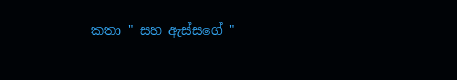කතා " සහ ඇස්සගේ "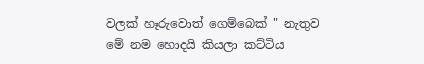වලක් හෑරුවොත් ගෙම්බෙක් " නැතුව මේ නම හොදයි කියලා කට්ටිය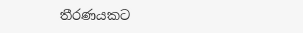තීරණයකට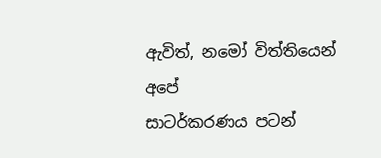ඇවිත්, නමෝ විත්තියෙන් අපේ
සාටර්කරණය පටන්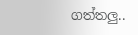ගත්තලු..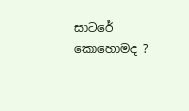සාටරේ කොහොමද ?